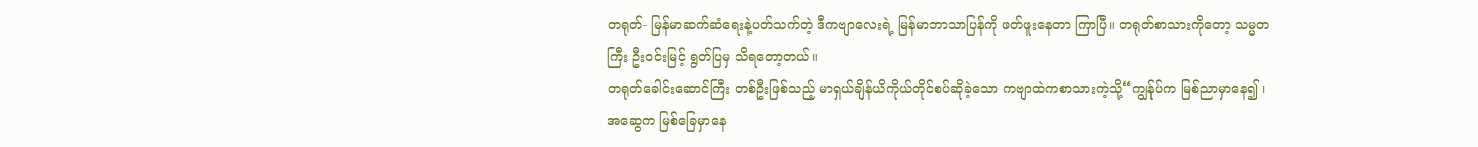တရုတ်- မြန်မာဆက်ဆံရေးနဲ့ပတ်သက်တဲ့ ဒီကဗျာလေးရဲ့ မြန်မာဘာသာပြန်ကို ဖတ်ဖူးနေတာ ကြာပြီ။ တရုတ်စာသားကိုတော့ သမ္မတကြီး ဦးဝင်းမြင့် ရွတ်ပြမှ သိရတော့တယ်။
တရုတ်ခေါင်းဆောင်ကြီး တစ်ဦးဖြစ်သည့် မာရှယ်ချိန်ယိကိုယ်တိုင်စပ်ဆိုခဲ့သော ကဗျာထဲကစာသားကဲ့သို့“ကျွန်ုပ်က မြစ်ညာမှာနေ၍ ၊ အဆွေက မြစ်ခြေမှာနေ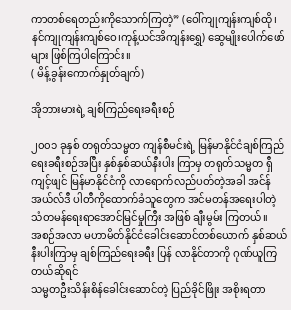ကာတစ်ရေတည်းကိုသောက်ကြတဲ့” (ဝေါ်ကျုကျန်းကျစ်ထို၊ နင်ကျုကျန်းကျစ်ဝေ၊ကုန့်ယင်အိကျန်းရွှေ) ဆွေမျိုးပေါက်ဖော်များ ဖြစ်ကြပါကြောင်း။
( မိန့်ခွန်းကောက်နှုတ်ချက်)

အိုဘားမားရဲ့ ချစ်ကြည်ရေးခရီးစဉ်

၂၀၀၁ ခုနှစ် တရုတ်သမ္မတ ကျန်စီမင်းရဲ့ မြန်မာနိုင်ငံချစ်ကြည်ရေးခရီးစဉ်အပြီး နှစ်နှစ်ဆယ်နီးပါး ကြာမှ တရုတ်သမ္မတ ရှီကျင့်ဖျင် မြန်မာနိုင်ငံကို လာရောက်လည်ပတ်တဲ့အခါ အင်န်အယ်လ်ဒီ ပါတီကိုထောက်ခံသူတွေက အင်မတန်အရေးပါတဲ့ သံတမန်ရေးရာအောင်မြင်မှုကြီး အဖြစ် ချီးမွမ်း ကြတယ်။
အစဉ်အလာ မဟာမိတ်နိုင်ငံခေါင်းဆောင်တစ်ယောက် နှစ်ဆယ်နီးပါးကြာမှ ချစ်ကြည်ရေးခရီး ပြန် လာနိုင်တာကို ဂုဏ်ယူကြတယ်ဆိုရင်
သမ္မတဦးသိန်းစိန်ခေါင်းဆောင်တဲ့ ပြည်ခိုင်ဖြိုး အစိုးရတာ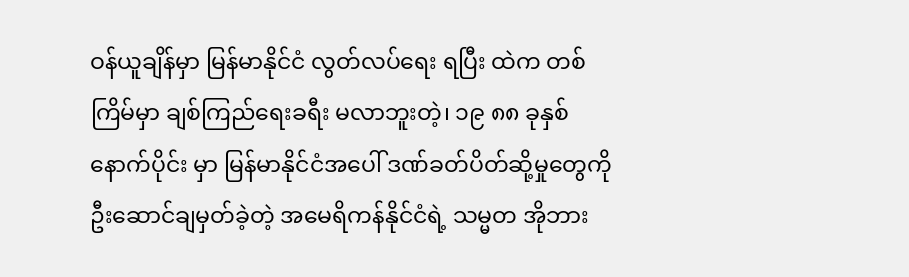ဝန်ယူချိန်မှာ မြန်မာနိုင်ငံ လွတ်လပ်ရေး ရပြီး ထဲက တစ်ကြိမ်မှာ ချစ်ကြည်ရေးခရီး မလာဘူးတဲ့၊ ၁၉ ၈၈ ခုနှစ် နောက်ပိုင်း မှာ မြန်မာနိုင်ငံအပေါ် ဒဏ်ခတ်ပိတ်ဆို့မှုတွေကို ဦးဆောင်ချမှတ်ခဲ့တဲ့ အမေရိကန်နိုင်ငံရဲ့ သမ္မတ အိုဘား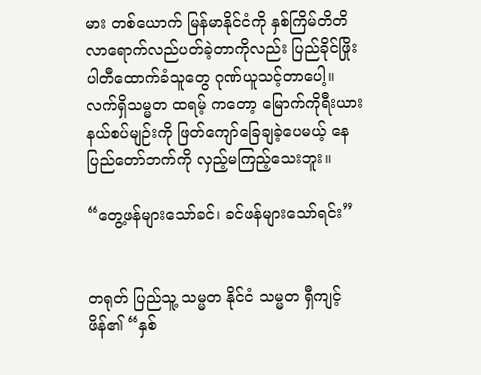မား တစ်ယောက် မြန်မာနိုင်ငံကို နှစ်ကြိမ်တိတိ လာရောက်လည်ပတ်ခဲ့တာကိုလည်း ပြည်ခိုင်ဖြိုးပါတီထောက်ခံသူတွေ ဂုဏ်ယူသင့်တာပေါ့။
လက်ရှိသမ္မတ ထရမ့် ကတော့ မြောက်ကိုရီးယားနယ်စပ်မျဉ်းကို ဖြတ်ကျော်ခြေချခဲ့ပေမယ့် နေပြည်တော်ဘက်ကို လှည့်မကြည့်သေးဘူး။

“တွေ့ဖန်များသော်ခင်၊ ခင်ဖန်များသော်ရင်း”


တရုတ် ပြည်သူ့ သမ္မတ နိုင်ငံ သမ္မတ ရှီကျင့်ဖိန်၏ “နှစ်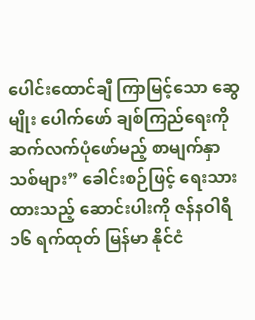ပေါင်းထောင်ချီ ကြာမြင့်သော ဆွေမျိုး ပေါက်ဖော် ချစ်ကြည်ရေးကို ဆက်လက်ပုံဖော်မည့် စာမျက်နှာသစ်များ” ခေါင်းစဉ်ဖြင့် ရေးသားထားသည့် ဆောင်းပါးကို ဇန်နဝါရီ ၁၆ ရက်ထုတ် မြန်မာ နိုင်ငံ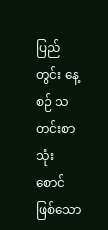ပြည်တွင်း နေ့စဉ် သတင်းစာ သုံးစောင် ဖြစ်သော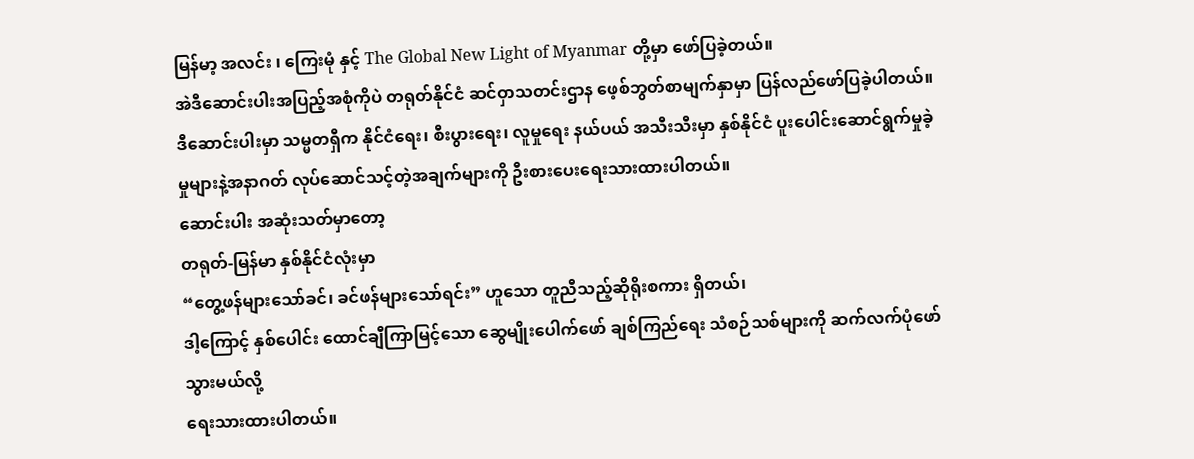မြန်မာ့ အလင်း ၊ ကြေးမုံ နှင့် The Global New Light of Myanmar တို့မှာ ဖော်ပြခဲ့တယ်။
အဲဒီဆောင်းပါးအပြည့်အစုံကိုပဲ တရုတ်နိုင်ငံ ဆင်ဝှာသတင်းဌာန ဖေ့စ်ဘွတ်စာမျက်နှာမှာ ပြန်လည်ဖော်ပြခဲ့ပါတယ်။
ဒီဆောင်းပါးမှာ သမ္မတရှီက နိုင်ငံရေး၊ စီးပွားရေး၊ လူမှုရေး နယ်ပယ် အသီးသီးမှာ နှစ်နိုင်ငံ ပူးပေါင်းဆောင်ရွက်မှုခဲ့မှုများနဲ့အနာဂတ် လုပ်ဆောင်သင့်တဲ့အချက်များကို ဦးစားပေးရေးသားထားပါတယ်။
ဆောင်းပါး အဆုံးသတ်မှာတော့
တရုတ်-မြန်မာ နှစ်နိုင်ငံလုံးမှာ
“တွေ့ဖန်များသော်ခင်၊ ခင်ဖန်များသော်ရင်း” ဟူသော တူညီသည့်ဆိုရိုးစကား ရှိတယ်၊
ဒါ့ကြောင့် နှစ်ပေါင်း ထောင်ချီကြာမြင့်သော ဆွေမျိုးပေါက်ဖော် ချစ်ကြည်ရေး သံစဉ်သစ်များကို ဆက်လက်ပုံဖော်သွားမယ်လို့
ရေးသားထားပါတယ်။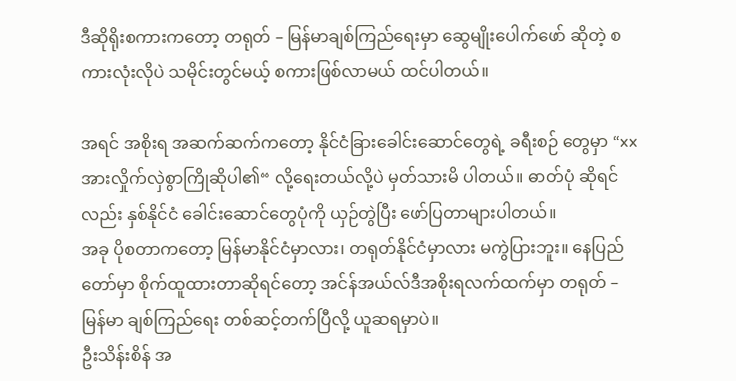ဒီဆိုရိုးစကားကတော့ တရုတ် – မြန်မာချစ်ကြည်ရေးမှာ ဆွေမျိုးပေါက်ဖော် ဆိုတဲ့ စကားလုံးလိုပဲ သမိုင်းတွင်မယ့် စကားဖြစ်လာမယ် ထင်ပါတယ်။

အရင် အစိုးရ အဆက်ဆက်ကတော့ နိုင်ငံခြားခေါင်းဆောင်တွေရဲ့ ခရီးစဉ် တွေမှာ “xx အားလှိုက်လှဲစွာကြိုဆိုပါ၏“ လို့ရေးတယ်လို့ပဲ မှတ်သားမိ ပါတယ်။ ဓာတ်ပုံ ဆိုရင်လည်း နှစ်နိုင်ငံ ခေါင်းဆောင်တွေပုံကို ယှဉ်တွဲပြီး ဖော်ပြတာများပါတယ်။
အခု ပိုစတာကတော့ မြန်မာနိုင်ငံမှာလား၊ တရုတ်နိုင်ငံမှာလား မကွဲပြားဘူး။ နေပြည်တော်မှာ စိုက်ထူထားတာဆိုရင်တော့ အင်န်အယ်လ်ဒီအစိုးရလက်ထက်မှာ တရုတ် – မြန်မာ ချစ်ကြည်ရေး တစ်ဆင့်တက်ပြီလို့ ယူဆရမှာပဲ။
ဦးသိန်းစိန် အ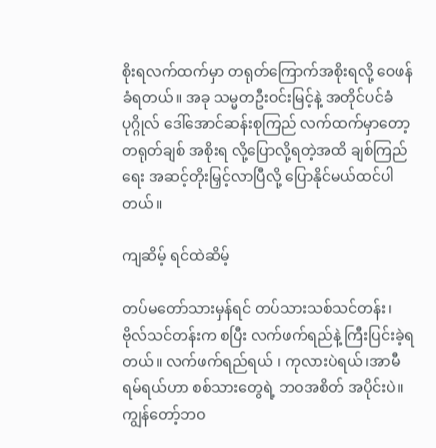စိုးရလက်ထက်မှာ တရုတ်ကြောက်အစိုးရလို့ ဝေဖန်ခံရတယ်။ အခု သမ္မတဦးဝင်းမြင့်နဲ့ အတိုင်ပင်ခံပုဂ္ဂိုလ် ဒေါ်အောင်ဆန်းစုကြည် လက်ထက်မှာတော့ တရုတ်ချစ် အစိုးရ လို့ပြောလို့ရတဲ့အထိ ချစ်ကြည်ရေး အဆင့်တိုးမြှင့်လာပြီလို့ ပြောနိုင်မယ်ထင်ပါတယ်။

ကျဆိမ့် ရင်ထဲဆိမ့်

တပ်မတော်သားမှန်ရင် တပ်သားသစ်သင်တန်း၊ ဗိုလ်သင်တန်းက စပြီး လက်ဖက်ရည်နဲ့ ကြီးပြင်းခဲ့ရတယ်။ လက်ဖက်ရည်ရယ် ၊ ကုလားပဲရယ်၊အာမီရမ်ရယ်ဟာ စစ်သားတွေရဲ့ ဘဝအစိတ် အပိုင်းပဲ။ ကျွန်တော့်ဘဝ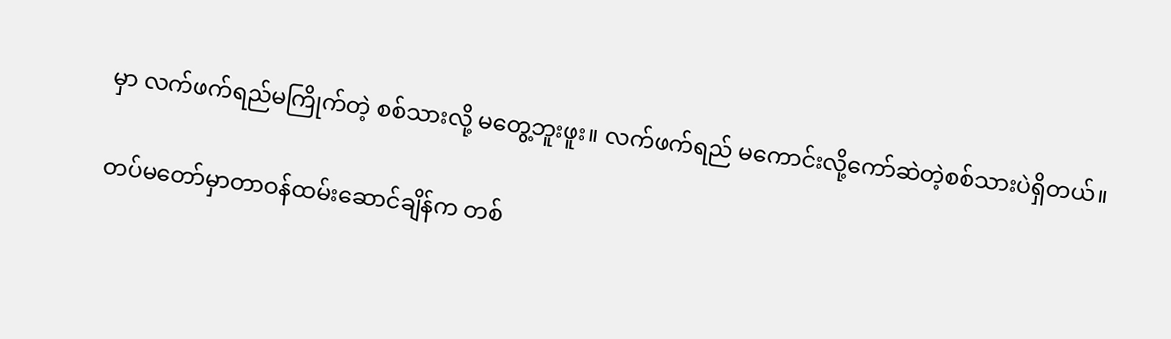မှာ လက်ဖက်ရည်မကြိုက်တဲ့ စစ်သားလို့ မတွေ့ဘူးဖူး။ လက်ဖက်ရည် မကောင်းလို့ကော်ဆဲတဲ့စစ်သားပဲရှိတယ်။

တပ်မတော်မှာတာဝန်ထမ်းဆောင်ချိန်က တစ်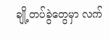ချို့တပ်ခွဲတွေမှာ လက်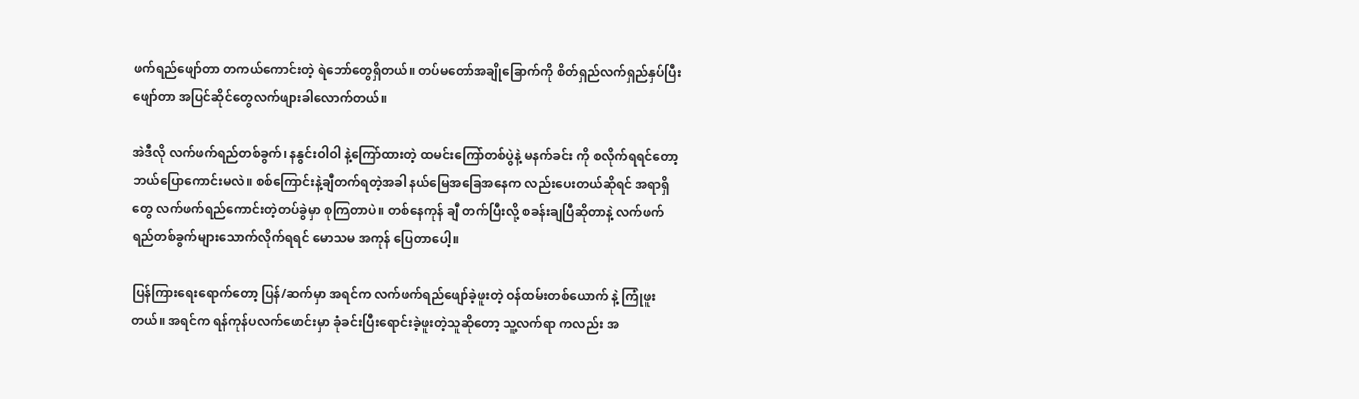ဖက်ရည်ဖျော်တာ တကယ်ကောင်းတဲ့ ရဲဘော်တွေရှိတယ်။ တပ်မတော်အချိုခြောက်ကို စိတ်ရှည်လက်ရှည်နှပ်ပြီး ဖျော်တာ အပြင်ဆိုင်တွေလက်ဖျားခါလောက်တယ်။

အဲဒီလို လက်ဖက်ရည်တစ်ခွက်၊ နနွင်းဝါဝါ နဲ့ကြော်ထားတဲ့ ထမင်းကြော်တစ်ပွဲနဲ့ မနက်ခင်း ကို စလိုက်ရရင်တော့ ဘယ်ပြောကောင်းမလဲ။ စစ်ကြောင်းနဲ့ချီတက်ရတဲ့အခါ နယ်မြေအခြေအနေက လည်းပေးတယ်ဆိုရင် အရာရှိတွေ လက်ဖက်ရည်ကောင်းတဲ့တပ်ခွဲမှာ စုကြတာပဲ။ တစ်နေကုန် ချီ တက်ပြီးလို့ စခန်းချပြီဆိုတာနဲ့ လက်ဖက်ရည်တစ်ခွက်များသောက်လိုက်ရရင် မောသမ အကုန် ပြေတာပေါ့။

ပြန်ကြားရေးရောက်တော့ ပြန်/ဆက်မှာ အရင်က လက်ဖက်ရည်ဖျော်ခဲ့ဖူးတဲ့ ဝန်ထမ်းတစ်ယောက် နဲ့ ကြုံဖူးတယ်။ အရင်က ရန်ကုန်ပလက်ဖောင်းမှာ ခုံခင်းပြီးရောင်းခဲ့ဖူးတဲ့သူဆိုတော့ သူ့လက်ရာ ကလည်း အ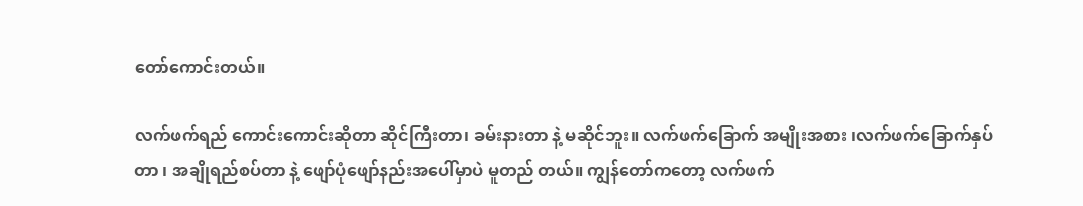တော်ကောင်းတယ်။

လက်ဖက်ရည် ကောင်းကောင်းဆိုတာ ဆိုင်ကြီးတာ၊ ခမ်းနားတာ နဲ့ မဆိုင်ဘူး။ လက်ဖက်ခြောက် အမျိုးအစား ၊လက်ဖက်ခြောက်နှပ်တာ ၊ အချိုရည်စပ်တာ နဲ့ ဖျော်ပုံဖျော်နည်းအပေါ်မှာပဲ မူတည် တယ်။ ကျွန်တော်ကတော့ လက်ဖက်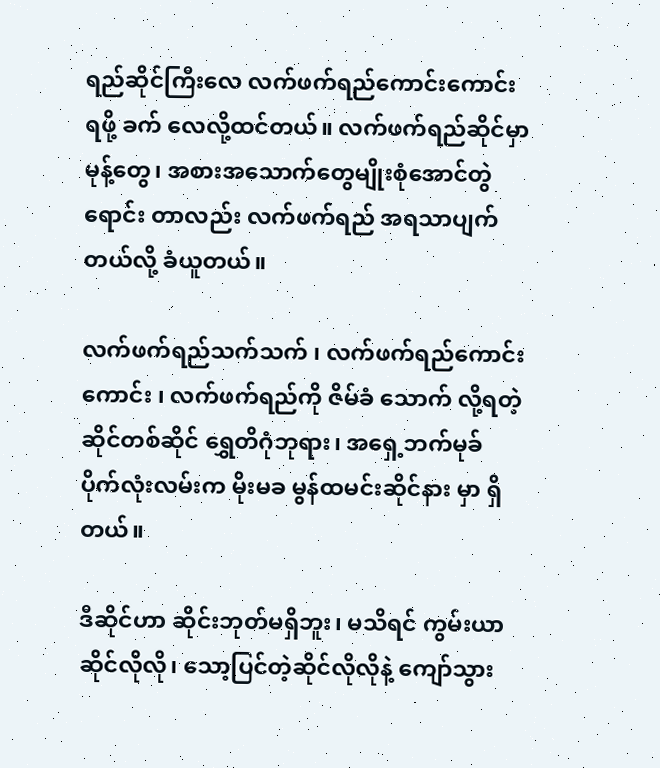ရည်ဆိုင်ကြီးလေ လက်ဖက်ရည်ကောင်းကောင်းရဖို့ ခက် လေလို့ထင်တယ်။ လက်ဖက်ရည်ဆိုင်မှာ မုန့်တွေ၊ အစားအသောက်တွေမျိုးစုံအောင်တွဲရောင်း တာလည်း လက်ဖက်ရည် အရသာပျက်တယ်လို့ ခံယူတယ်။

လက်ဖက်ရည်သက်သက် ၊ လက်ဖက်ရည်ကောင်းကောင်း ၊ လက်ဖက်ရည်ကို ဇိမ်ခံ သောက် လို့ရတဲ့ ဆိုင်တစ်ဆိုင် ရွှေတိဂုံဘုရား၊ အရှေ့ဘက်မုခ် ပိုက်လုံးလမ်းက မိုးမခ မွန်ထမင်းဆိုင်နား မှာ ရှိတယ်။

ဒီဆိုင်ဟာ ဆိုင်းဘုတ်မရှိဘူး၊ မသိရင် ကွမ်းယာဆိုင်လိုလို၊ သော့ပြင်တဲ့ဆိုင်လိုလိုနဲ့ ကျော်သွား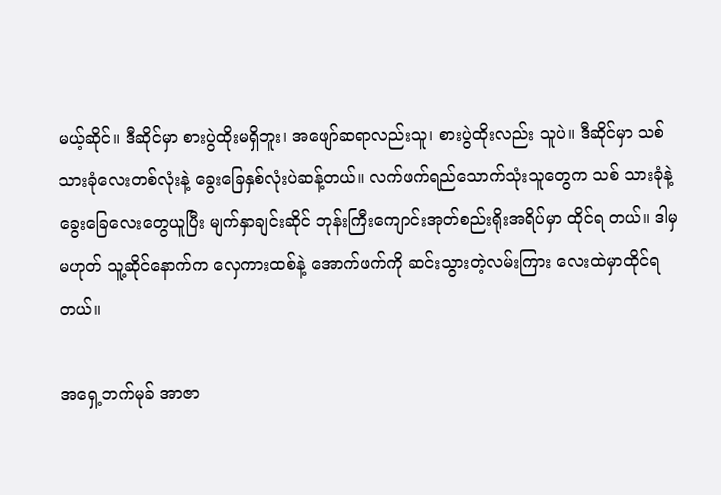မယ့်ဆိုင်။ ဒီဆိုင်မှာ စားပွဲထိုးမရှိဘူး၊ အဖျော်ဆရာလည်းသူ၊ စားပွဲထိုးလည်း သူပဲ။ ဒီဆိုင်မှာ သစ်သားခုံလေးတစ်လုံးနဲ့ ခွေးခြေနှစ်လုံးပဲဆန့်တယ်။ လက်ဖက်ရည်သောက်သုံးသူတွေက သစ် သားခုံနဲ့ ခွေးခြေလေးတွေယူပြီး မျက်နှာချင်းဆိုင် ဘုန်းကြီးကျောင်းအုတ်စည်းရိုးအရိပ်မှာ ထိုင်ရ တယ်။ ဒါမှမဟုတ် သူ့ဆိုင်နောက်က လှေကားထစ်နဲ့ အောက်ဖက်ကို ဆင်းသွားတဲ့လမ်းကြား လေးထဲမှာထိုင်ရတယ်။

အရှေ့ဘက်မုခ် အာဇာ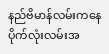နည်ဗိမာန်လမ်းကနေ ပိုက်လုံးလမ်းအ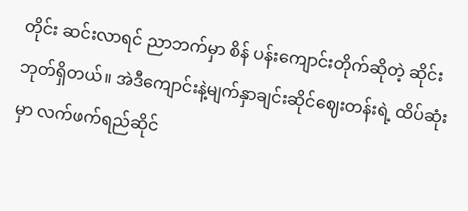တိုင်း ဆင်းလာရင် ညာဘက်မှာ စိန် ပန်းကျောင်းတိုက်ဆိုတဲ့ ဆိုင်းဘုတ်ရှိတယ်။ အဲဒီကျောင်းနဲ့မျက်နှာချင်းဆိုင်ဈေးတန်းရဲ့ ထိပ်ဆုံး မှာ လက်ဖက်ရည်ဆိုင်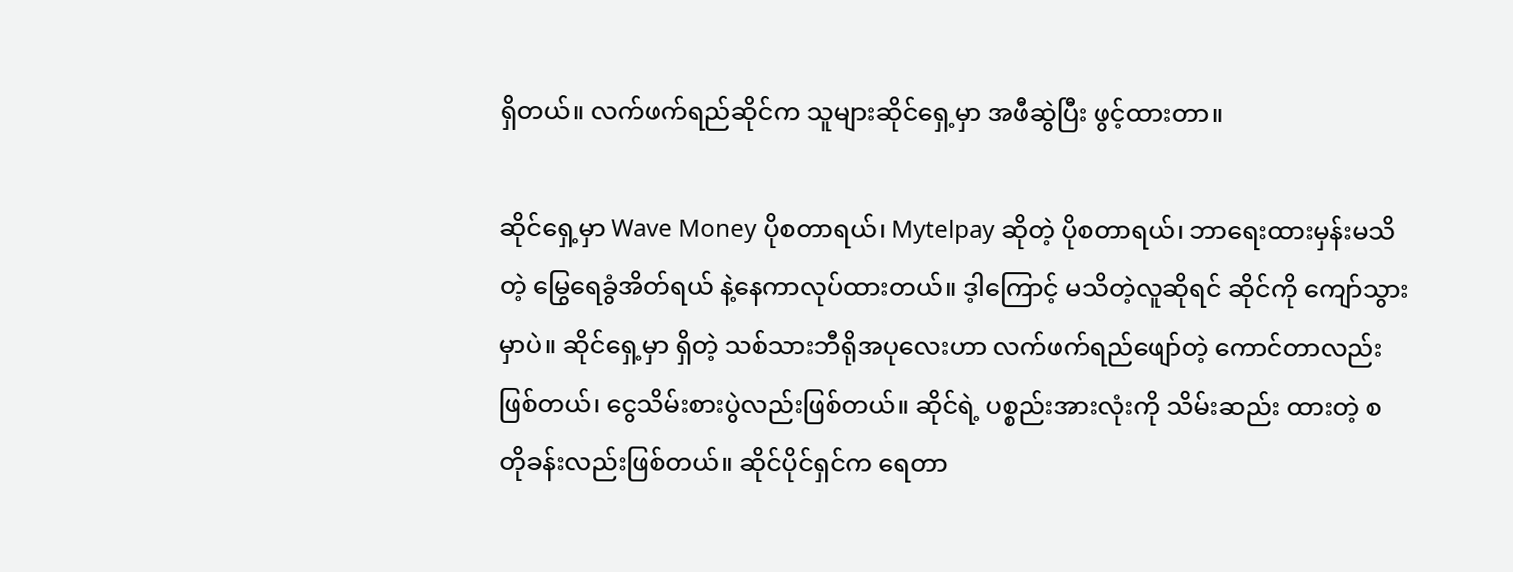ရှိတယ်။ လက်ဖက်ရည်ဆိုင်က သူများဆိုင်ရှေ့မှာ အဖီဆွဲပြီး ဖွင့်ထားတာ။

ဆိုင်ရှေ့မှာ Wave Money ပိုစတာရယ်၊ Mytelpay ဆိုတဲ့ ပိုစတာရယ်၊ ဘာရေးထားမှန်းမသိတဲ့ မြွေရေခွံအိတ်ရယ် နဲ့နေကာလုပ်ထားတယ်။ ဒ့ါကြောင့် မသိတဲ့လူဆိုရင် ဆိုင်ကို ကျော်သွားမှာပဲ။ ဆိုင်ရှေ့မှာ ရှိတဲ့ သစ်သားဘီရိုအပုလေးဟာ လက်ဖက်ရည်ဖျော်တဲ့ ကောင်တာလည်းဖြစ်တယ်၊ ငွေသိမ်းစားပွဲလည်းဖြစ်တယ်။ ဆိုင်ရဲ့ ပစ္စည်းအားလုံးကို သိမ်းဆည်း ထားတဲ့ စတိုခန်းလည်းဖြစ်တယ်။ ဆိုင်ပိုင်ရှင်က ရေတာ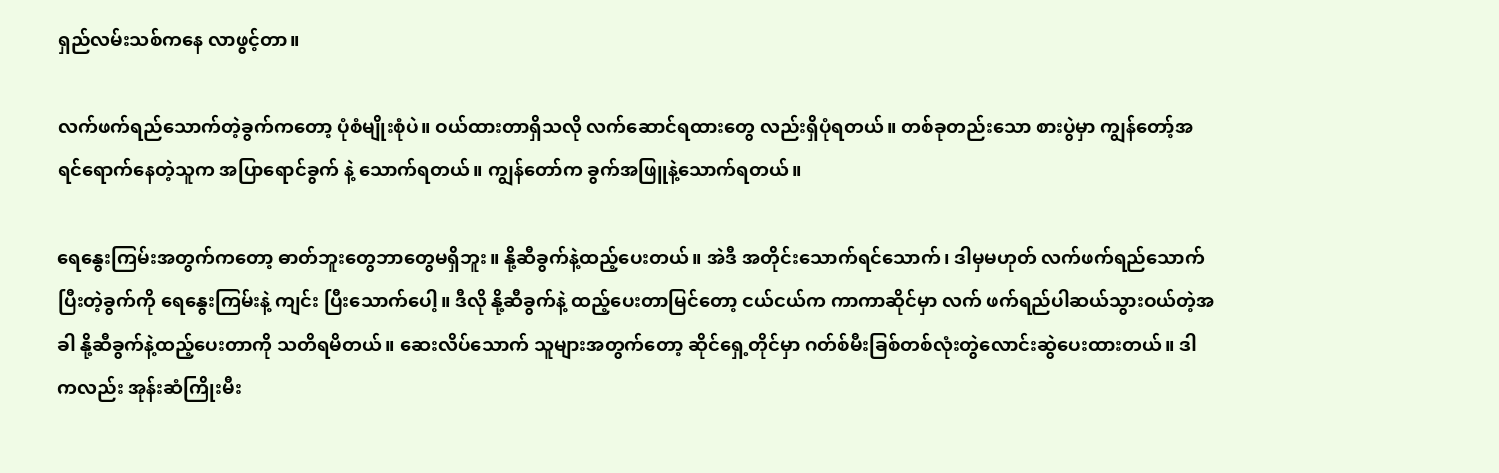ရှည်လမ်းသစ်ကနေ လာဖွင့်တာ။

လက်ဖက်ရည်သောက်တဲ့ခွက်ကတော့ ပုံစံမျိုးစုံပဲ။ ဝယ်ထားတာရှိသလို လက်ဆောင်ရထားတွေ လည်းရှိပုံရတယ်။ တစ်ခုတည်းသော စားပွဲမှာ ကျွန်တော့်အရင်ရောက်နေတဲ့သူက အပြာရောင်ခွက် နဲ့ သောက်ရတယ်။ ကျွန်တော်က ခွက်အဖြူနဲ့သောက်ရတယ်။

ရေနွေးကြမ်းအတွက်ကတော့ ဓာတ်ဘူးတွေဘာတွေမရှိဘူး။ နို့ဆီခွက်နဲ့ထည့်ပေးတယ်။ အဲဒီ အတိုင်းသောက်ရင်သောက်၊ ဒါမှမဟုတ် လက်ဖက်ရည်သောက်ပြီးတဲ့ခွက်ကို ရေနွေးကြမ်းနဲ့ ကျင်း ပြီးသောက်ပေါ့။ ဒီလို နို့ဆီခွက်နဲ့ ထည့်ပေးတာမြင်တော့ ငယ်ငယ်က ကာကာဆိုင်မှာ လက် ဖက်ရည်ပါဆယ်သွားဝယ်တဲ့အခါ နို့ဆီခွက်နဲ့ထည့်ပေးတာကို သတိရမိတယ်။ ဆေးလိပ်သောက် သူများအတွက်တော့ ဆိုင်ရှေ့တိုင်မှာ ဂတ်စ်မီးခြစ်တစ်လုံးတွဲလောင်းဆွဲပေးထားတယ်။ ဒါကလည်း အုန်းဆံကြိုးမီး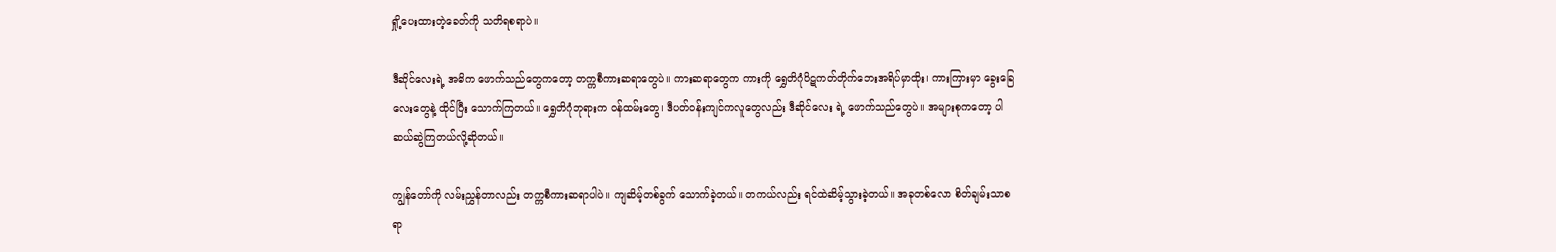ရှို့ပေးထားတဲ့ခေတ်ကို သတိရစရာပဲ။

ဒီဆိုင်လေးရဲ့ အဓိက ဖောက်သည်တွေကတော့ တက္ကစီကားဆရာတွေပဲ။ ကားဆရာတွေက ကားကို ရွှေတိဂုံပိဋကတ်တိုက်ဘေးအရိပ်မှာထိုး၊ ကားကြားမှာ ခွေးခြေလေးတွေနဲ့ ထိုင်ပြီး သောက်ကြတယ်။ ရွှေတိဂုံဘုရားက ဝန်ထမ်းတွေ၊ ဒီပတ်ဝန်းကျင်ကလူတွေလည်း ဒီဆိုင်လေး ရဲ့ ဖောက်သည်တွေပဲ။ အများစုကတော့ ပါဆယ်ဆွဲကြတယ်လို့ဆိုတယ်။

ကျွန်တော်ကို လမ်းညွှန်တာလည်း တက္ကစီကားဆရာပါပဲ။ ကျဆိမ့်တစ်ခွက် သောက်ခဲ့တယ်။ တကယ်လည်း ရင်ထဲဆိမ့်သွားခဲ့တယ်။ အခုတစ်လော စိတ်ချမ်းသာစရာ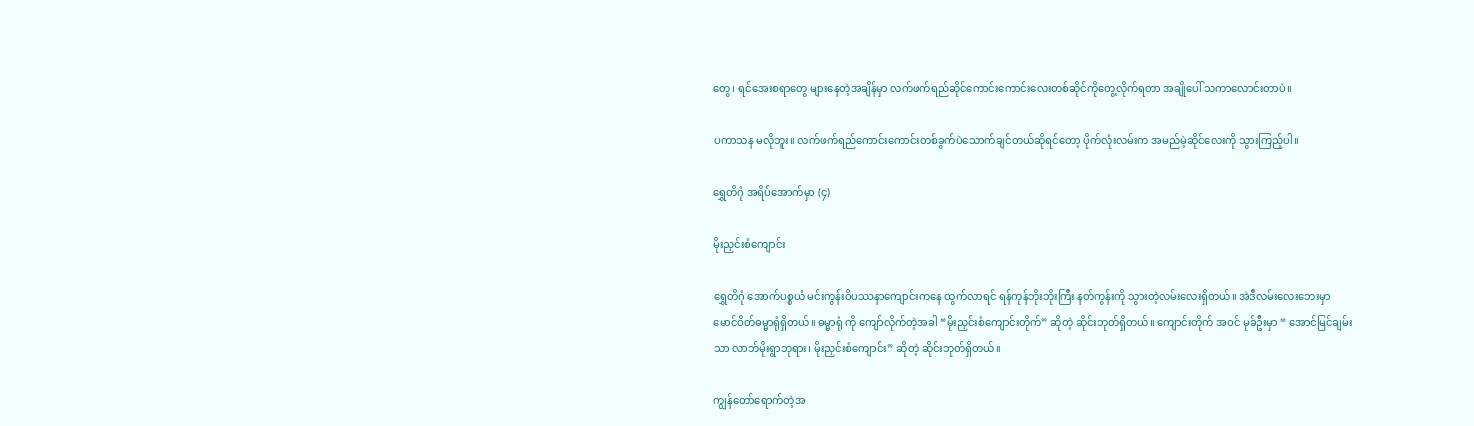တွေ၊ ရင်အေးစရာတွေ များနေတဲ့အချိန်မှာ လက်ဖက်ရည်ဆိုင်ကောင်းကောင်းလေးတစ်ဆိုင်ကိုတွေ့လိုက်ရတာ အချိုပေါ် သကာလောင်းတာပဲ။

ပကာသန မလိုဘူး။ လက်ဖက်ရည်ကောင်းကောင်းတစ်ခွက်ပဲသောက်ချင်တယ်ဆိုရင်တော့ ပိုက်လုံးလမ်းက အမည်မဲ့ဆိုင်လေးကို သွားကြည့်ပါ။

ရွှေတိဂုံ အရိပ်အောက်မှာ (၄)

မိုးညှင်းစံကျောင်း

ရွှေတိဂုံ အောက်ပစ္စယံ မင်းကွန်းဝိပဿနာကျောင်းကနေ ထွက်လာရင် ရန်ကုန်ဘိုးဘိုးကြီး နတ်ကွန်းကို သွားတဲ့လမ်းလေးရှိတယ်။ အဲဒီလမ်းလေးဘေးမှာ မောင်ဝိတ်ဓမ္မာရုံရှိတယ်။ ဓမ္မာရုံ ကို ကျော်လိုက်တဲ့အခါ “မိုးညှင်းစံကျောင်းတိုက်” ဆိုတဲ့ ဆိုင်းဘုတ်ရှိတယ်။ ကျောင်းတိုက် အဝင် မုခ်ဦးမှာ “ အောင်မြင်ချမ်းသာ လာဘ်မိုးရွာဘုရား၊ မိုးညှင်းစံကျောင်း” ဆိုတဲ့ ဆိုင်းဘုတ်ရှိတယ်။

ကျွန်တော်ရောက်တဲ့အ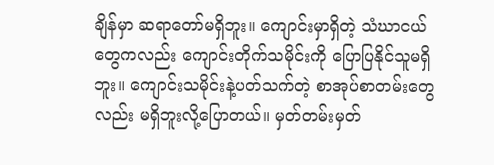ချိန်မှာ ဆရာတော်မရှိဘူး။ ကျောင်းမှာရှိတဲ့ သံဃာငယ်တွေကလည်း ကျောင်းတိုက်သမိုင်းကို ပြောပြနိုင်သူမရှိဘူး။ ကျောင်းသမိုင်းနဲ့ပတ်သက်တဲ့ စာအုပ်စာတမ်းတွေ လည်း မရှိဘူးလို့ပြောတယ်။ မှတ်တမ်းမှတ်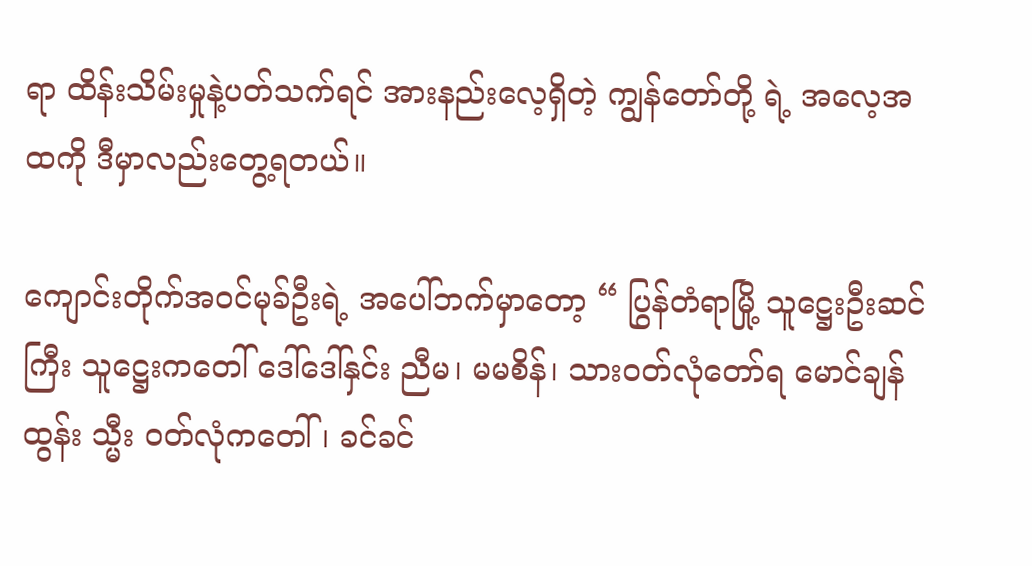ရာ ထိန်းသိမ်းမှုနဲ့ပတ်သက်ရင် အားနည်းလေ့ရှိတဲ့ ကျွန်တော်တို့ ရဲ့ အလေ့အထကို ဒီမှာလည်းတွေ့ရတယ်။

ကျောင်းတိုက်အဝင်မုခ်ဦးရဲ့ အပေါ်ဘက်မှာတော့ “ ပြွန်တံရာမြို့ သူဋ္ဌေးဦးဆင်ကြီး သူဋ္ဌေးကတေါ် ဒေါ်ဒေါ်နှင်း ညီမ၊ မမစိန်၊ သားဝတ်လုံတော်ရ မောင်ချန်ထွန်း သ္မီး ဝတ်လုံကတေါ် ၊ ခင်ခင်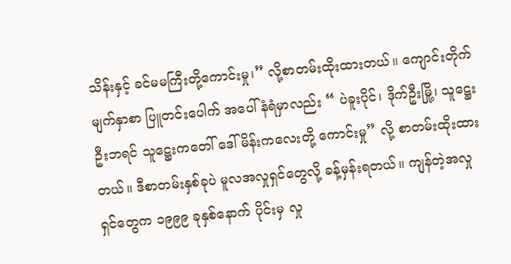သိန်းနှင့် ခင်မမကြီးတို့ကောင်းမှု၊” လို့စာတမ်းထိုးထားတယ်။ ကျောင်းတိုက်မျက်နှာစာ ပြူတင်းပေါက် အပေါ်နံရံမှာလည်း “ ပဲခူးပိုင်၊ ဒိုက်ဦးမြို့၊ သူဋ္ဌေးဦးဘရင် သူဋ္ဌေးကတေါ် ဒေါ်မိန်းကလေးတို့ ကောင်းမှု” လို့ စာတမ်းထိုးထားတယ်။ ဒီစာတမ်းနှစ်ခုပဲ မူလအလှုရှင်တွေလို့ ခန့်မှန်းရတယ်။ ကျန်တဲ့အလှုရှင်တွေက ၁၉၉၉ ခုနှစ်နောက် ပိုင်းမှ လှု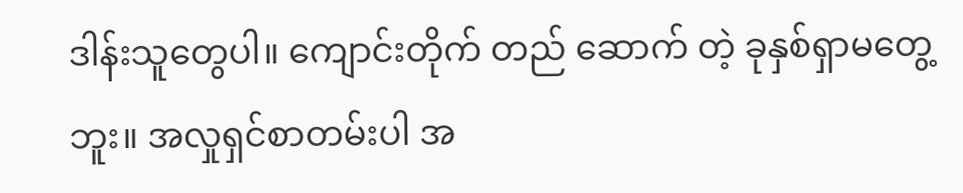ဒါန်းသူတွေပါ။ ကျောင်းတိုက် တည် ဆောက် တဲ့ ခုနှစ်ရှာမတွေ့ဘူး။ အလှုရှင်စာတမ်းပါ အ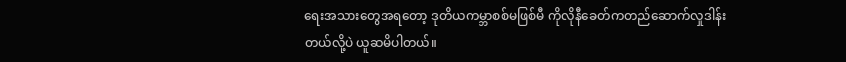ရေးအသားတွေအရတော့ ဒုတိယကမ္ဘာစစ်မဖြစ်မီ ကိုလိုနီခေတ်ကတည်ဆောက်လှုဒါန်းတယ်လို့ပဲ ယူဆမိပါတယ်။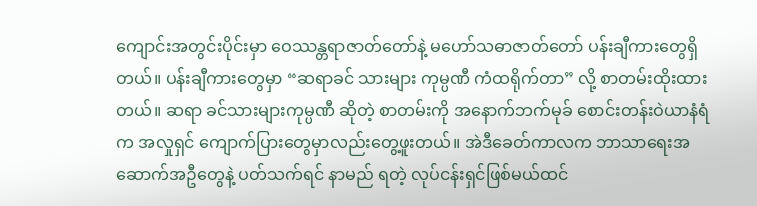ကျောင်းအတွင်းပိုင်းမှာ ဝေဿန္တရာဇာတ်တော်နဲ့ မဟော်သဓာဇာတ်တော် ပန်းချီကားတွေရှိတယ်။ ပန်းချီကားတွေမှာ “ဆရာခင် သားများ ကုမ္ပဏီ ကံထရိုက်တာ” လို့ စာတမ်းထိုးထားတယ်။ ဆရာ ခင်သားများကုမ္ပဏီ ဆိုတဲ့ စာတမ်းကို အနောက်ဘက်မုခ် စောင်းတန်းဝဲယာနံရံက အလှုရှင် ကျောက်ပြားတွေမှာလည်းတွေ့ဖူးတယ်။ အဲဒီခေတ်ကာလက ဘာသာရေးအဆောက်အဦတွေနဲ့ ပတ်သက်ရင် နာမည် ရတဲ့ လုပ်ငန်းရှင်ဖြစ်မယ်ထင်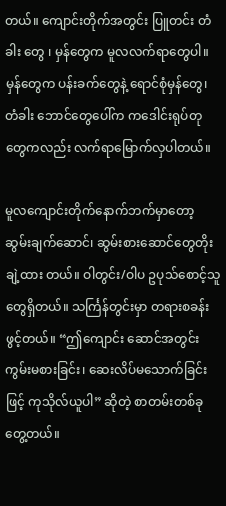တယ်။ ကျောင်းတိုက်အတွင်း ပြူတင်း တံခါး တွေ ၊ မှန်တွေက မူလလက်ရာတွေပါ။ မှန်တွေက ပန်းခက်တွေနဲ့ ရောင်စုံမှန်တွေ၊ တံခါး ဘောင်တွေပေါ်က ကဒေါင်းရုပ်တုတွေကလည်း လက်ရာမြောက်လှပါတယ်။

မူလကျောင်းတိုက်နောက်ဘက်မှာတော့ ဆွမ်းချက်ဆောင်၊ ဆွမ်းစားဆောင်တွေတိုးချဲ့ထား တယ်။ ဝါတွင်း/ဝါပ ဥပုသ်စောင့်သူတွေရှိတယ်။ သင်္ကြန်တွင်းမှာ တရားစခန်းဖွင့်တယ်။ “ဤကျောင်း ဆောင်အတွင်း ကွမ်းမစားခြင်း၊ ဆေးလိပ်မသောက်ခြင်းဖြင့် ကုသိုလ်ယူပါ” ဆိုတဲ့ စာတမ်းတစ်ခု တွေ့တယ်။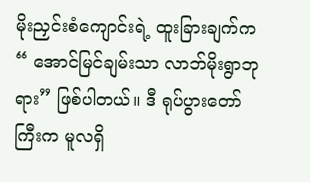မိုးညှင်းစံကျောင်းရဲ့ ထူးခြားချက်က “ အောင်မြင်ချမ်းသာ လာဘ်မိုးရွာဘုရား” ဖြစ်ပါတယ်။ ဒီ ရုပ်ပွားတော်ကြီးက မူလရှိ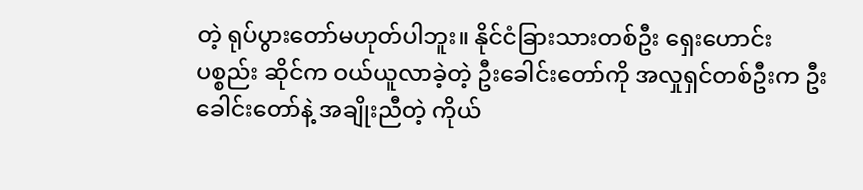တဲ့ ရုပ်ပွားတော်မဟုတ်ပါဘူး။ နိုင်ငံခြားသားတစ်ဦး ရှေးဟောင်းပစ္စည်း ဆိုင်က ဝယ်ယူလာခဲ့တဲ့ ဦးခေါင်းတော်ကို အလှုရှင်တစ်ဦးက ဦးခေါင်းတော်နဲ့ အချိုးညီတဲ့ ကိုယ်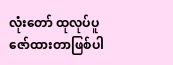လုံးတော် ထုလုပ်ပူဇော်ထားတာဖြစ်ပါ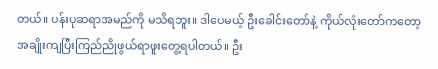တယ်။ ပန်းပုဆရာအမည်ကို မသိရဘူး။ ဒါပေမယ့် ဦးခေါင်းတော်နဲ့ ကိုယ်လုံးတော်ကတော့ အချိုးကျပြီးကြည်ညိုဖွယ်ရာဖူးတွေ့ရပါတယ်။ ဦး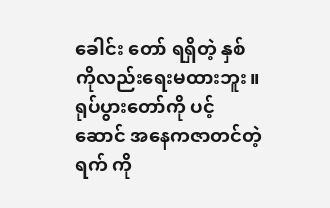ခေါင်း တော် ရရှိတဲ့ နှစ်ကိုလည်းရေးမထားဘူး။ ရုပ်ပွားတော်ကို ပင့်ဆောင် အနေကဇာတင်တဲ့ ရက် ကို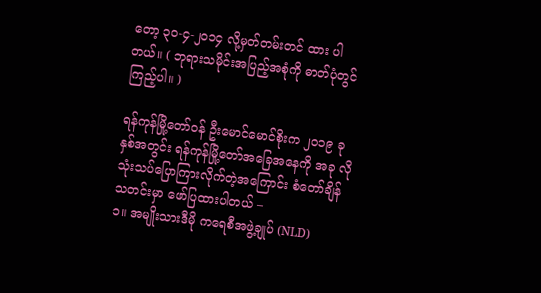တော့ ၃၀-၄-၂၀၁၄ လို့မှတ်တမ်းတင် ထား ပါတယ်။ ( ဘုရားသမိုင်းအပြည့်အစုံကို ဓာတ်ပုံတွင်ကြည့်ပါ။ )

ရန်ကုန်မြို့တော်ဝန် ဦးမောင်မောင်စိုးက ၂၀၁၉ ခုနှစ်အတွင်း ရန်ကုန်မြို့တော်အခြေအနေကို အခု လိုသုံးသပ်ပြောကြားလိုက်တဲ့အကြောင်း စံတော်ချိန်သတင်းမှာ ဖော်ပြထားပါတယ် –
၁။ အမျိုးသားဒီမို ကရေစီအဖွဲ့ချုပ် (NLD)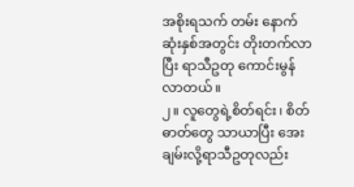အစိုးရသက် တမ်း နောက်ဆုံးနှစ်အတွင်း တိုးတက်လာ ပြီး ရာသီဥတု ကောင်းမွန်လာတယ်။
၂။ လူတွေရဲ့စိတ်ရင်း၊ စိတ်ဓာတ်တွေ သာယာပြီး အေးချမ်းလို့ရာသီဥတုလည်း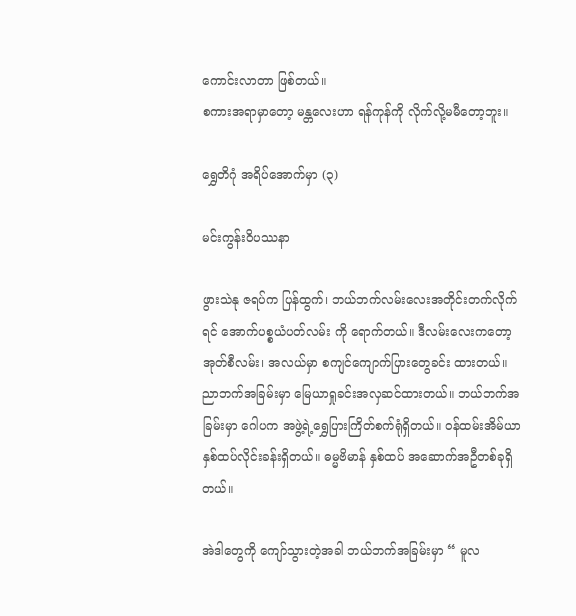ကောင်းလာတာ ဖြစ်တယ်။
စကားအရာမှာတော့ မန္တလေးဟာ ရန်ကုန်ကို လိုက်လို့မမီတော့ဘူး။

ရွှေတိဂုံ အရိပ်အောက်မှာ (၃)

မင်းကွန်းဝိပဿနာ

ဖွားသဲနု ဇရပ်က ပြန်ထွက်၊ ဘယ်ဘက်လမ်းလေးအတိုင်းတက်လိုက်ရင် အောက်ပစ္စယံပတ်လမ်း ကို ရောက်တယ်။ ဒီလမ်းလေးကတော့ အုတ်စီလမ်း၊ အလယ်မှာ စကျင်ကျောက်ပြားတွေခင်း ထားတယ်။ ညာဘက်အခြမ်းမှာ မြေယာရှုခင်းအလှဆင်ထားတယ်။ ဘယ်ဘက်အခြမ်းမှာ ဂေါပက အဖွဲ့ရဲ့ရွှေပြားကြိတ်စက်ရုံရှိတယ်။ ဝန်ထမ်းအိမ်ယာနှစ်ထပ်လိုင်းခန်းရှိတယ်။ ဓမ္မဗိမာန် နှစ်ထပ် အဆောက်အဦတစ်ခုရှိတယ်။

အဲဒါတွေကို ကျော်သွားတဲ့အခါ ဘယ်ဘက်အခြမ်းမှာ “ မူလ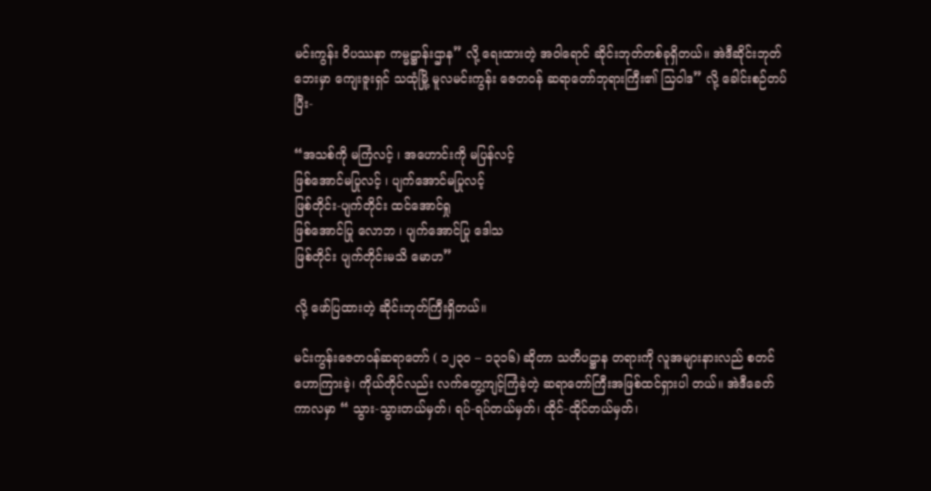မင်းကွန်း ဝိပဿနာ ကမ္မဋ္ဌာန်းဌာန” လို့ ရေးထားတဲ့ အဝါရောင် ဆိုင်းဘုတ်တစ်ခုရှိတယ်။ အဲဒီဆိုင်းဘုတ်ဘေးမှာ ကျေးဇူးရှင် သထုံမြို့ မူလမင်းကွန်း ဇေတဝန် ဆရာတော်ဘုရားကြီး၏ သြဝါဒ” လို့ ခေါင်းစဉ်တပ်ပြီး-

“အသစ်ကို မကြံလင့် ၊ အဟောင်းကို မပြန်လင့်
ဖြစ်အောင်မပြုလင့် ၊ ပျက်အောင်မပြုလင့်
ဖြစ်တိုင်း-ပျက်တိုင်း ထင်အောင်ရှု
ဖြစ်အောင်ပြု လောဘ ၊ ပျက်အောင်ပြု ဒေါသ
ဖြစ်တိုင်း ပျက်တိုင်းမသိ မောဟ”

လို့ ဖော်ပြထားတဲ့ ဆိုင်းဘုတ်ကြီးရှိတယ်။

မင်းကွန်းဇေတဝန်ဆရာတော် ( ၁၂၃၀ – ၁၃၁၆) ဆိုတာ သတိပဋ္ဌာန တရားကို လူအများနားလည် စတင်ဟောကြားခဲ့၊ ကိုယ်တိုင်လည်း လက်တွေ့ကျင့်ကြံခဲ့တဲ့ ဆရာတော်ကြီးအဖြစ်ထင်ရှားပါ တယ်။ အဲဒီခေတ်ကာလမှာ “ သွား-သွားတယ်မှတ်၊ ရပ်-ရပ်တယ်မှတ်၊ ထိုင်-ထိုင်တယ်မှတ်၊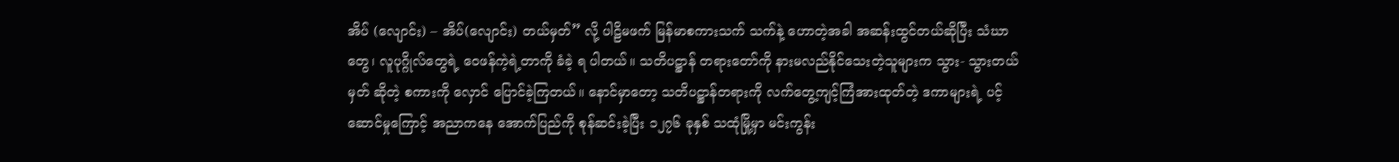အိပ် (လျောင်း) – အိပ်(လျောင်း) တယ်မှတ်” လို့ ပါဠိမဖက် မြန်မာစကားသက် သက်နဲ့ ဟောတဲ့အခါ အဆန်းထွင်တယ်ဆိုပြီး သံဃာတွေ၊ လူပုဂ္ဂိုလ်တွေရဲ့ ဝေဖန်ကဲ့ရဲ့တာကို ခံခဲ့ ရ ပါတယ်။ သတိပဋ္ဌာန် တရားတော်ကို နားမလည်နိုင်သေးတဲ့သူများက သွား- သွားတယ်မှတ် ဆိုတဲ့ စကားကို လှောင် ပြောင်ခဲ့ကြတယ်။ နောင်မှာတော့ သတိပဋ္ဌာန်တရားကို လက်တွေ့ကျင့်ကြံအားထုတ်တဲ့ ဒကာများရဲ့ ပင့်ဆောင်မှုကြောင့် အညာကနေ အောက်ပြည်ကို စုန်ဆင်းခဲ့ပြီး ၁၂၇၆ ခုနှစ် သထုံမြို့မှာ မင်းကွန်း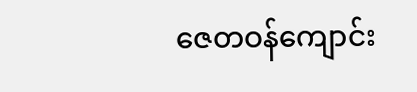ဇေတဝန်ကျောင်း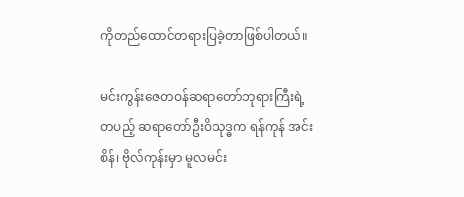ကိုတည်ထောင်တရားပြခဲ့တာဖြစ်ပါတယ်။

မင်းကွန်းဇေတဝန်ဆရာတော်ဘုရားကြီးရဲ့ တပည့် ဆရာတော်ဦးဝိသုဒ္ဓက ရန်ကုန် အင်းစိန်၊ ဗိုလ်ကုန်းမှာ မူလမင်း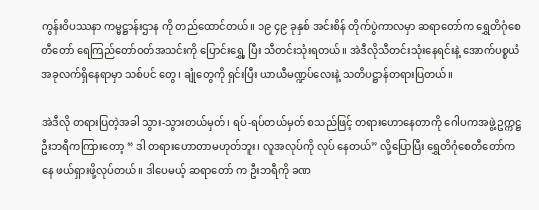ကွန်းဝိပဿနာ ကမ္မဋ္ဌာန်းဌာန ကို တည်ထောင်တယ်။ ၁၉ ၄၉ ခုနှစ် အင်းစိန် တိုက်ပွဲကာလမှာ ဆရာတော်က ရွှေတိဂုံစေတီတော် ရေကြည်တော်ဝတ်အသင်းကို ပြောင်းရွှေ့ ပြီး သီတင်းသုံးရတယ်။ အဲဒီလိုသီတင်းသုံးနေရင်းနဲ့ အောက်ပစ္စယံ အခုလက်ရှိနေရာမှာ သစ်ပင် တွေ၊ ချုံတွေကို ရှင်းပြီး ယာယီမဏ္ဍပ်လေးနဲ့ သတိပဋ္ဌာန်တရားပြတယ်။

အဲဒီလို တရားပြတဲ့အခါ သွား-သွားတယ်မှတ်၊ ရပ်-ရပ်တယ်မှတ် စသည်ဖြင့် တရားဟောနေတာကို ဂေါပကအဖွဲ့ဥက္ကဋ္ဌ ဦးဘရီကကြားတော့ “ ဒါ တရားဟောတာမဟုတ်ဘူး၊ လူအလုပ်ကို လုပ် နေတယ်” လို့ပြောပြီး ရွှေတိဂုံစေတီတော်ကနေ ဖယ်ရှားဖို့လုပ်တယ်။ ဒါပေမယ့် ဆရာတော် က ဦးဘရီကို ခဏ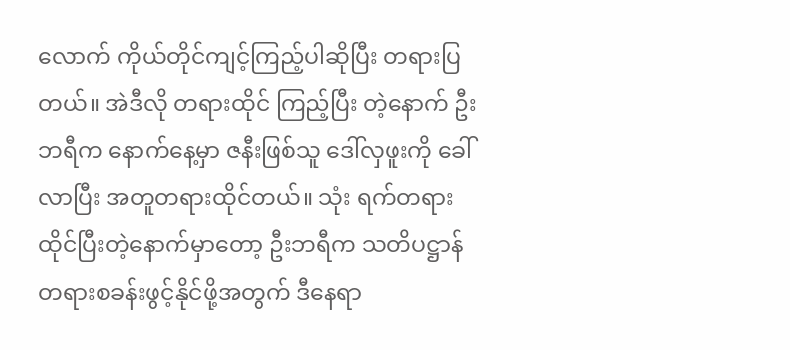လောက် ကိုယ်တိုင်ကျင့်ကြည့်ပါဆိုပြီး တရားပြတယ်။ အဲဒီလို တရားထိုင် ကြည့်ပြီး တဲ့နောက် ဦးဘရီက နောက်နေ့မှာ ဇနီးဖြစ်သူ ဒေါ်လှဖူးကို ခေါ်လာပြီး အတူတရားထိုင်တယ်။ သုံး ရက်တရားထိုင်ပြီးတဲ့နောက်မှာတော့ ဦးဘရီက သတိပဋ္ဌာန်တရားစခန်းဖွင့်နိုင်ဖို့အတွက် ဒီနေရာ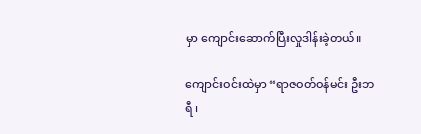မှာ ကျောင်းဆောက်ပြီးလှုဒါန်းခဲ့တယ်။

ကျောင်းဝင်းထဲမှာ “ရာဇဝတ်ဝန်မင်း ဦးဘရီ ၊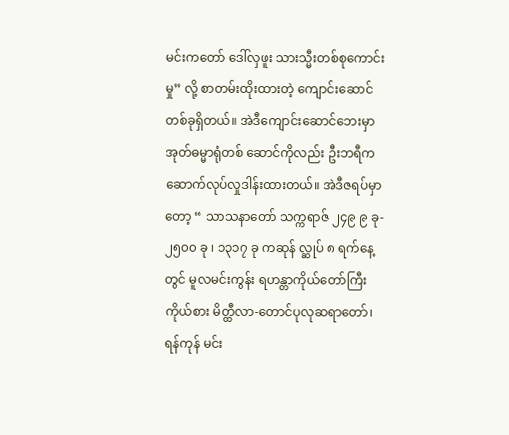မင်းကတော် ဒေါ်လှဖူး သားသ္မီးတစ်စုကောင်းမှု” လို့ စာတမ်းထိုးထားတဲ့ ကျောင်းဆောင်တစ်ခုရှိတယ်။ အဲဒီကျောင်းဆောင်ဘေးမှာ အုတ်ဓမ္မာရုံတစ် ဆောင်ကိုလည်း ဦးဘရီက ဆောက်လုပ်လှုဒါန်းထားတယ်။ အဲဒီဇရပ်မှာတော့ “ သာသနာတော် သက္ကရာဇ် ၂၄၉ ၉ ခု- ၂၅၀၀ ခု ၊ ၁၃၁၇ ခု ကဆုန် လ္ဆုပ် ၈ ရက်နေ့တွင် မူလမင်းကွန်း ရဟန္တာကိုယ်တော်ကြီးကိုယ်စား မိတ္ထီလာ-တောင်ပုလုဆရာတော်၊ ရန်ကုန် မင်း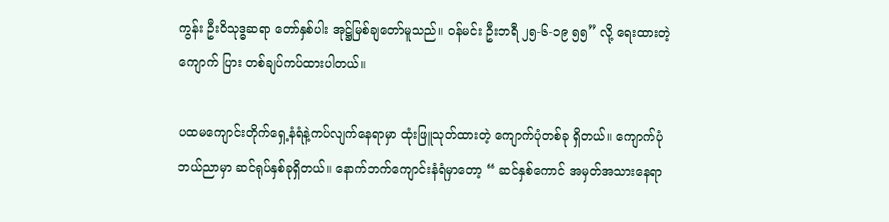ကွန်း ဦးဝိသုဒ္ဓဆရာ တော်နှစ်ပါး အုဋ္ဌ်မြစ်ချတော်မူသည်။ ဝန်မင်း ဦးဘရီ ၂၅-၆-၁၉ ၅၅” လို့ ရေးထားတဲ့ ကျောက် ပြား တစ်ချပ်ကပ်ထားပါတယ်။

ပထမကျောင်းတိုက်ရှေ့နံရံနဲ့ကပ်လျက်နေရာမှာ ထုံးဖြူသုတ်ထားတဲ့ ကျောက်ပုံတစ်ခု ရှိတယ်။ ကျောက်ပုံ ဘယ်ညာမှာ ဆင်ရုပ်နှစ်ခုရှိတယ်။ နောက်ဘက်ကျောင်းနံရံမှာတော့ “ ဆင်နှစ်ကောင် အမှတ်အသားနေရာ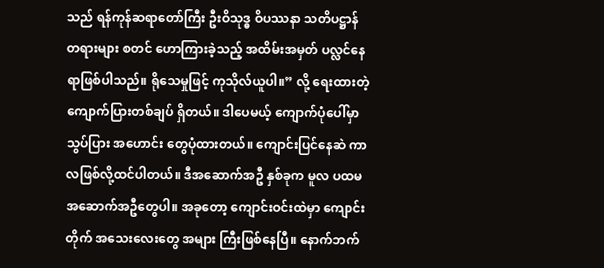သည် ရန်ကုန်ဆရာတော်ကြီး ဦးဝိသုဒ္ဓ ဝိပဿနာ သတိပဋ္ဌာန် တရားများ စတင် ဟောကြားခဲ့သည့် အထိမ်းအမှတ် ပလ္လင်နေရာဖြစ်ပါသည်။ ရိုသေမှုဖြင့် ကုသိုလ်ယူပါ။” လို့ ရေးထားတဲ့ကျောက်ပြားတစ်ချပ် ရှိတယ်။ ဒါပေမယ့် ကျောက်ပုံပေါ်မှာ သွပ်ပြား အဟောင်း တွေပုံထားတယ်။ ကျောင်းပြင်နေဆဲ ကာလဖြစ်လို့ထင်ပါတယ်။ ဒီအဆောက်အဦ နှစ်ခုက မူလ ပထမအဆောက်အဦတွေပါ။ အခုတော့ ကျောင်းဝင်းထဲမှာ ကျောင်းတိုက် အသေးလေးတွေ အများ ကြီးဖြစ်နေပြီ။ နောက်ဘက်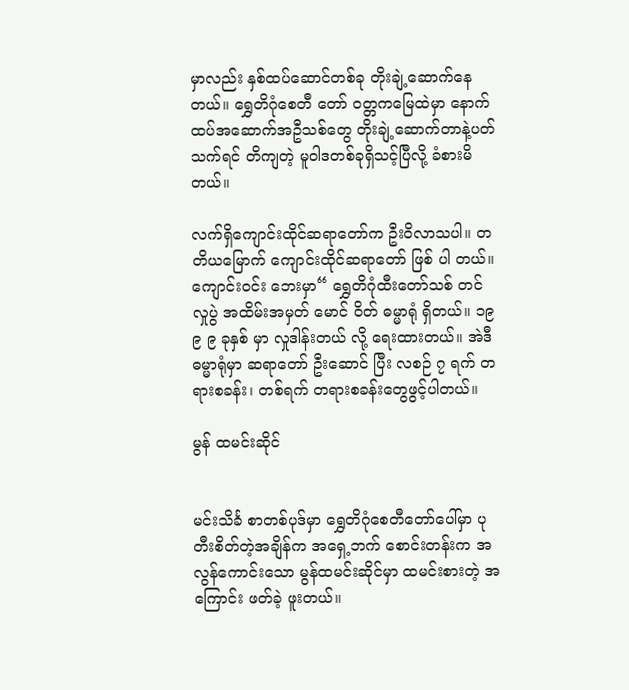မှာလည်း နှစ်ထပ်ဆောင်တစ်ခု တိုးချဲ့ဆောက်နေတယ်။ ရွှေတိဂုံစေတီ တော် ဝတ္တကမြေထဲမှာ နောက်ထပ်အဆောက်အဦသစ်တွေ တိုးချဲ့ဆောက်တာနဲ့ပတ်သက်ရင် တိကျတဲ့ မူဝါဒတစ်ခုရှိသင့်ပြီလို့ ခံစားမိတယ်။

လက်ရှိကျောင်းထိုင်ဆရာတော်က ဦးဝိလာသပါ။ တတိယမြောက် ကျောင်းထိုင်ဆရာတော် ဖြစ် ပါ တယ်။ ကျောင်းဝင်း ဘေးမှာ“ ရွှေတိဂုံထီးတော်သစ် တင်လှုပွဲ အထိမ်းအမှတ် မောင် ဝိတ် ဓမ္မာရုံ ရှိတယ်။ ၁၉ ၉ ၉ ခုနှစ် မှာ လှုဒါန်းတယ် လို့ ရေးထားတယ်။ အဲဒီဓမ္မာရုံမှာ ဆရာတော် ဦးဆောင် ပြီး လစဉ် ၇ ရက် တရားစခန်း၊ တစ်ရက် တရားစခန်းတွေဖွင့်ပါတယ်။

မွန် ထမင်းဆိုင်


မင်းသိင်္ခ စာတစ်ပုဒ်မှာ ရွှေတိဂုံစေတီတော်ပေါ်မှာ ပုတီးစိတ်တဲ့အချိန်က အရှေ့ဘက် စောင်းတန်းက အလွန်ကောင်းသော မွန်ထမင်းဆိုင်မှာ ထမင်းစားတဲ့ အကြောင်း ဖတ်ခဲ့ ဖူးတယ်။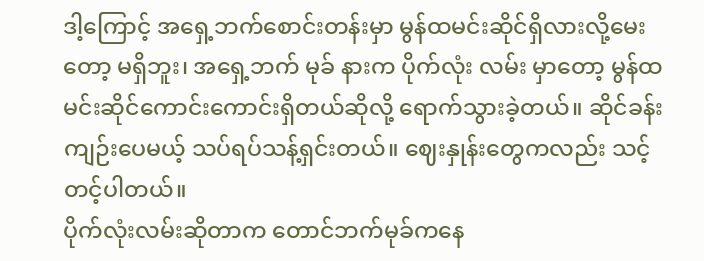ဒါ့ကြောင့် အရှေ့ဘက်စောင်းတန်းမှာ မွန်ထမင်းဆိုင်ရှိလားလို့မေးတော့ မရှိဘူး၊ အရှေ့ဘက် မုခ် နားက ပိုက်လုံး လမ်း မှာတော့ မွန်ထမင်းဆိုင်ကောင်းကောင်းရှိတယ်ဆိုလို့ ရောက်သွားခဲ့တယ်။ ဆိုင်ခန်းကျဉ်းပေမယ့် သပ်ရပ်သန့်ရှင်းတယ်။ ဈေးနှုန်းတွေကလည်း သင့်တင့်ပါတယ်။
ပိုက်လုံးလမ်းဆိုတာက တောင်ဘက်မုခ်ကနေ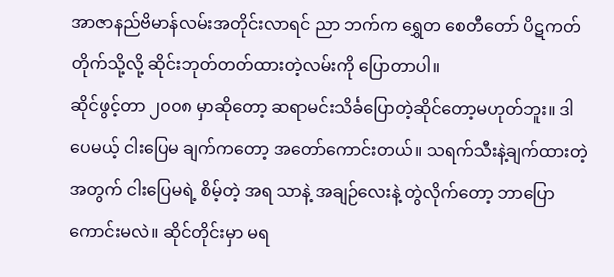အာဇာနည်ဗိမာန်လမ်းအတိုင်းလာရင် ညာ ဘက်က ရွှေတ စေတီတော် ပိဋကတ်တိုက်သို့လို့ ဆိုင်းဘုတ်တတ်ထားတဲ့လမ်းကို ပြောတာပါ။
ဆိုင်ဖွင့်တာ ၂၀၀၈ မှာဆိုတော့ ဆရာမင်းသိင်္ခပြောတဲ့ဆိုင်တော့မဟုတ်ဘူး။ ဒါပေမယ့် ငါးပြေမ ချက်ကတော့ အတော်ကောင်းတယ်။ သရက်သီးနဲ့ချက်ထားတဲ့အတွက် ငါးပြေမရဲ့ စိမ့်တဲ့ အရ သာနဲ့ အချဉ်လေးနဲ့ တွဲလိုက်တော့ ဘာပြောကောင်းမလဲ။ ဆိုင်တိုင်းမှာ မရ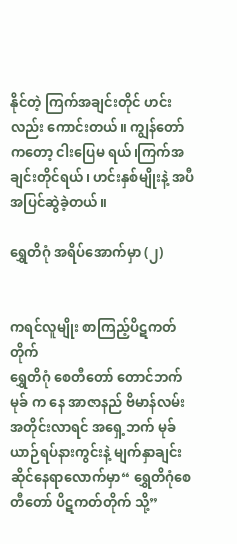နိုင်တဲ့ ကြက်အချင်းတိုင် ဟင်းလည်း ကောင်းတယ်။ ကျွန်တော်ကတော့ ငါးပြေမ ရယ်၊ကြက်အချင်းတိုင်ရယ်၊ ဟင်းနှစ်မျိုးနဲ့ အပီအပြင်ဆွဲခဲ့တယ်။

ရွှေတိဂုံ အရိပ်အောက်မှာ (၂)


ကရင်လူမျိုး စာကြည့်ပိဋကတ်တိုက်
ရွှေတိဂုံ စေတီတော် တောင်ဘက်မုခ် က နေ အာဇာနည် ဗိမာန်လမ်း အတိုင်းလာရင် အရှေ့ဘက် မုခ် ယာဉ်ရပ်နားကွင်းနဲ့ မျက်နှာချင်းဆိုင်နေရာလောက်မှာ“ ရွှေတိဂုံစေတီတော် ပိဋကတ်တိုက် သို့”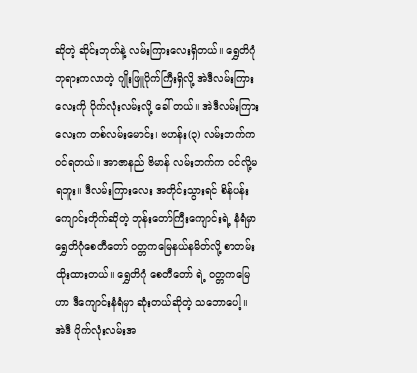ဆိုတဲ့ ဆိုင်းဘုတ်နဲ့ လမ်းကြားလေးရှိတယ်။ ရွှေတိဂုံဘုရားကလာတဲ့ ဂျိုးဖြူပိုက်ကြီးရှိလို့ အဲဒီလမ်းကြားလေးကို ပိုက်လုံးလမ်းလို့ ခေါ် တယ်။ အဲဒီလမ်းကြားလေးက တစ်လမ်းမောင်း၊ ဗဟန်း(၃) လမ်းဘက်က ဝင်ရတယ်။ အာဇာနည် ဗိမာန် လမ်းဘက်က ဝင်လို့မရဘူး။ ဒီလမ်းကြားလေး အတိုင်းသွားရင် စိန်ပန်းကျောင်းတိုက်ဆိုတဲ့ ဘုန်းတော်ကြီးကျောင်းရဲ့ နံရံမှာ ရွှေတိဂုံစေတီတော် ဝတ္တကမြေနယ်နမိတ်လို့ စာတမ်းထိုးထားတယ်။ ရွှေတိဂုံ စေတီတော် ရဲ့ ဝတ္တကမြေဟာ ဒီကျောင်းနံရံမှာ ဆုံးတယ်ဆိုတဲ့ သဘောပေါ့။
အဲဒီ ပိုက်လုံးလမ်းအ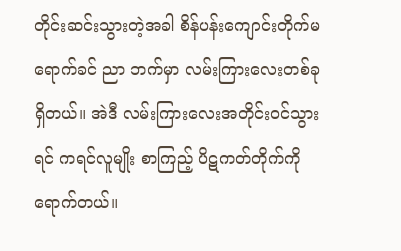တိုင်းဆင်းသွားတဲ့အခါ စိန်ပန်းကျောင်းတိုက်မရောက်ခင် ညာ ဘက်မှာ လမ်းကြားလေးတစ်ခု ရှိတယ်။ အဲဒီ လမ်းကြားလေးအတိုင်းဝင်သွားရင် ကရင်လူမျိုး စာကြည့် ပိဋကတ်တိုက်ကိုရောက်တယ်။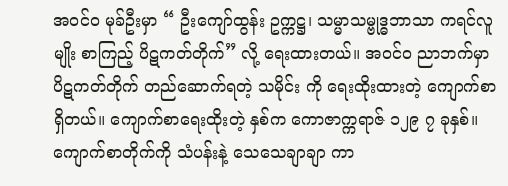အဝင်၀ မုခ်ဦးမှာ “ ဦးကျော်ထွန်း ဥက္ကဋ္ဌ၊ သမ္မာသမ္ဗုဒ္ဓဘာသာ ကရင်လူမျိုး စာကြည့် ပိဋကတ်တိုက်” လို့ ရေးထားတယ်။ အဝင်၀ ညာဘက်မှာ ပိဋကတ်တိုက် တည်ဆောက်ရတဲ့ သမိုင်း ကို ရေးထိုးထားတဲ့ ကျောက်စာရှိတယ်။ ကျောက်စာရေးထိုးတဲ့ နှစ်က ကောဇာက္ကရာဇ် ၁၂၉ ၇ ခုနှစ်။ ကျောက်စာတိုက်ကို သံပန်းနဲ့ သေသေချာချာ ကာ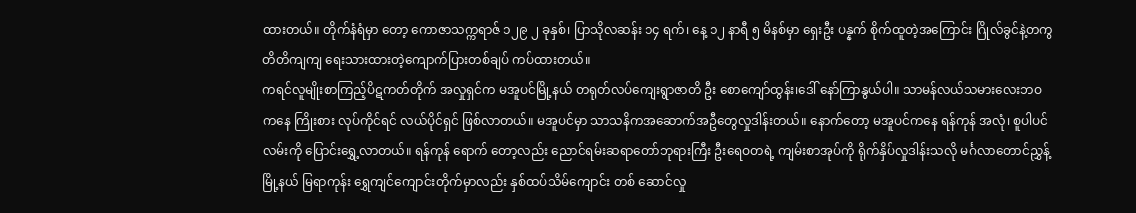ထားတယ်။ တိုက်နံရံမှာ တော့ ကောဇာသက္ကရာဇ် ၁၂၉ ၂ ခုနှစ်၊ ပြာသိုလဆန်း ၁၄ ရက်၊ နေ့ ၁၂ နာရီ ၅ မိနစ်မှာ ရှေးဦး ပန္နက် စိုက်ထူတဲ့အကြောင်း ဂြိုလ်ခွင်နဲ့တကွ တိတိကျကျ ရေးသားထားတဲ့ကျောက်ပြားတစ်ချပ် ကပ်ထားတယ်။
ကရင်လူမျိုးစာကြည့်ပိဋကတ်တိုက် အလှုရှင်က မအူပင်မြို့နယ် တရုတ်လပ်ကျေးရွာဇာတိ ဦး စောကျော်ထွန်း၊ဒေါ် နော်ကြာနွယ်ပါ။ သာမန်လယ်သမားလေးဘဝကနေ ကြိုးစား လုပ်ကိုင်ရင် လယ်ပိုင်ရှင် ဖြစ်လာတယ်။ မအူပင်မှာ သာသနိကအဆောက်အဦတွေလှုဒါန်းတယ်။ နောက်တော့ မအူပင်ကနေ ရန်ကုန် အလုံ၊ စူပါပင်လမ်းကို ပြောင်းရွှေ့လာတယ်။ ရန်ကုန် ရောက် တော့လည်း ညောင်ရမ်းဆရာတော်ဘုရားကြီး ဦးရေဝတရဲ့ ကျမ်းစာအုပ်ကို ရိုက်နှိပ်လှုဒါန်းသလို မင်္ဂလာတောင်ညွှန့်မြို့နယ် မြရာကုန်း ရွှေကျင်ကျောင်းတိုက်မှာလည်း နှစ်ထပ်သိမ်ကျောင်း တစ် ဆောင်လှု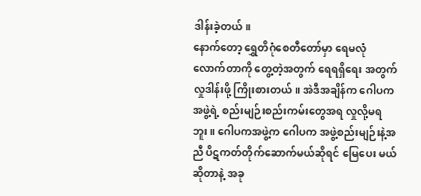ဒါန်းခဲ့တယ်။
နောက်တော့ ရွှေတိဂုံစေတီတော်မှာ ရေမလုံလောက်တာကို တွေ့တဲ့အတွက် ရေရရှိရေး အတွက် လှုဒါန်းဖို့ ကြိုးစားတယ်။ အဲဒီအချိန်က ဂေါပက အဖွဲ့ရဲ့ စည်းမျဉ်းစည်းကမ်းတွေအရ လှုလို့မရ ဘူး။ ဂေါပကအဖွဲ့က ဂေါပက အဖွဲ့စည်းမျဉ်းနဲ့အညီ ပိဋကတ်တိုက်ဆောက်မယ်ဆိုရင် မြေပေး မယ်ဆိုတာနဲ့ အခု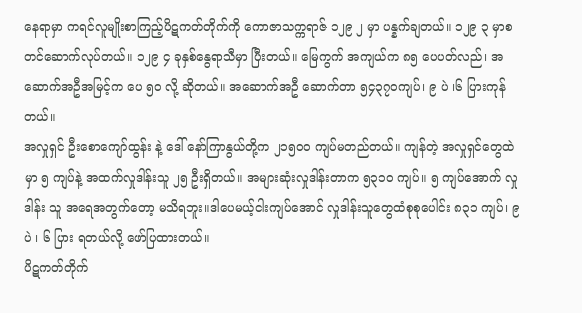နေရာမှာ ကရင်လူမျိုးစာကြည့်ပိဋကတ်တိုက်ကို ကောဇာသက္ကရာဇ် ၁၂၉ ၂ မှာ ပန္နက်ချတယ်။ ၁၂၉ ၃ မှာစတင်ဆောက်လုပ်တယ်။ ၁၂၉ ၄ ခုနှစ်နွေရာသီမှာ ပြီးတယ်။ မြေကွက် အကျယ်က ၈၅ ပေပတ်လည်၊ အဆောက်အဦအမြင့်က ပေ ၅၀ လို့ ဆိုတယ်။ အဆောက်အဦ ဆောက်တာ ၅၄၃၇၀ကျပ်၊ ၉ ပဲ ၊၆ ပြားကုန်တယ်။
အလှုရှင် ဦးစောကျော်ထွန်း နဲ့ ဒေါ် နော်ကြာနွယ်တို့က ၂၁၅၀၀ ကျပ်မတည်တယ်။ ကျန်တဲ့ အလှုရှင်တွေထဲမှာ ၅ ကျပ်နဲ့ အထက်လှုဒါန်းသူ ၂၅ ဦးရှိတယ်။ အများဆုံးလှုဒါန်းတာက ၅၃၁၀ ကျပ်။ ၅ ကျပ်အောက် လှုဒါန်း သူ အရေအတွက်တော့ မသိရဘူး။ဒါပေမယ့်ငါးကျပ်အောင် လှုဒါန်းသူတွေထံစုစုပေါင်း ၈၃၁ ကျပ်၊ ၉ ပဲ ၊ ၆ ပြား ရတယ်လို့ ဖော်ပြထားတယ်။
ပိဋကတ်တိုက်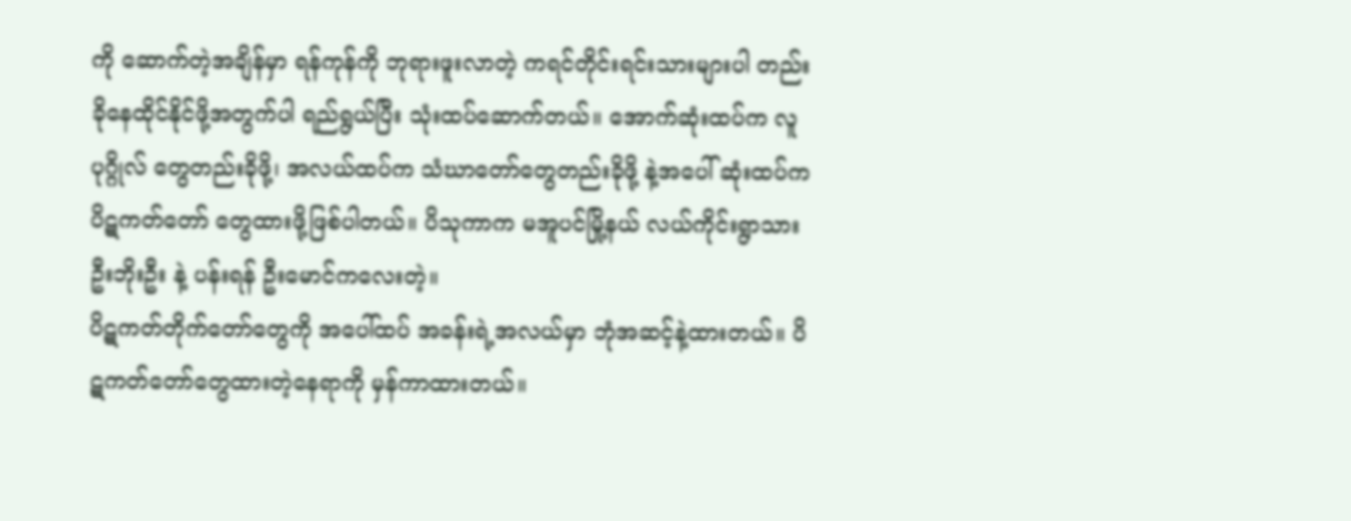ကို ဆောက်တဲ့အချိန်မှာ ရန်ကုန်ကို ဘုရားဖူးလာတဲ့ ကရင်တိုင်းရင်းသားများပါ တည်းခိုနေထိုင်နိုင်ဖို့အတွက်ပါ ရည်ရွယ်ပြီး သုံးထပ်ဆောက်တယ်။ အောက်ဆုံးထပ်က လူပုဂ္ဂိုလ် တွေတည်းခိုဖို့၊ အလယ်ထပ်က သံဃာတော်တွေတည်းခိုဖို့ နဲ့အပေါ် ဆုံးထပ်က ပိဋကတ်တော် တွေထားဖို့ဖြစ်ပါတယ်။ ပိသုကာက မအူပင်မြို့နယ် လယ်ကိုင်းရွာသား ဦးဘိုးဦး နဲ့ ပန်းရန် ဦးမောင်ကလေးတဲ့။
ပိဋကတ်တိုက်တော်တွေကို အပေါ်ထပ် အခန်းရဲ့အလယ်မှာ ဘုံအဆင့်နဲ့ထားတယ်။ ပိဋကတ်တော်တွေထားတဲ့နေရာကို မှန်ကာထားတယ်။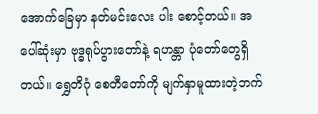အောက်ခြေမှာ နတ်မင်းလေး ပါး စောင့်တယ်။ အပေါ်ဆုံးမှာ ဗုဒ္ဓရုပ်ပွားတော်နဲ့ ရဟန္တာ ပုံတော်တွေရှိတယ်။ ရွှေတိဂုံ စေတီတော်ကို မျက်နှာမူထားတဲ့ဘက်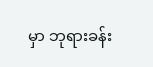မှာ ဘုရားခန်း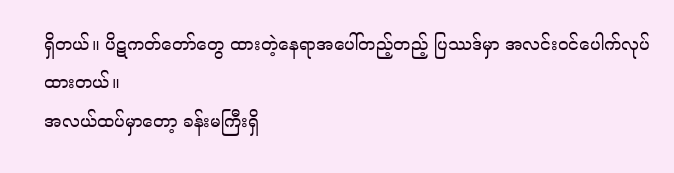ရှိတယ်။ ပိဋကတ်တော်တွေ ထားတဲ့နေရာအပေါ်တည့်တည့် ပြဿဒ်မှာ အလင်းဝင်ပေါက်လုပ်ထားတယ်။
အလယ်ထပ်မှာတော့ ခန်းမကြီးရှိ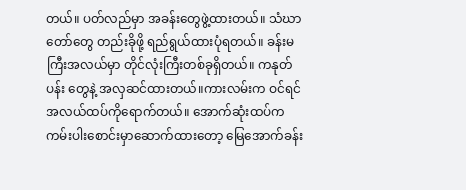တယ်။ ပတ်လည်မှာ အခန်းတွေဖွဲ့ထားတယ်။ သံဃာတော်တွေ တည်းခိုဖို့ ရည်ရွယ်ထားပုံရတယ်။ ခန်းမကြီးအလယ်မှာ တိုင်လုံးကြီးတစ်ခုရှိတယ်။ ကနုတ်ပန်း တွေနဲ့ အလှဆင်ထားတယ်။ကားလမ်းက ဝင်ရင် အလယ်ထပ်ကိုရောက်တယ်။ အောက်ဆုံးထပ်က ကမ်းပါးစောင်းမှာဆောက်ထားတော့ မြေအောက်ခန်း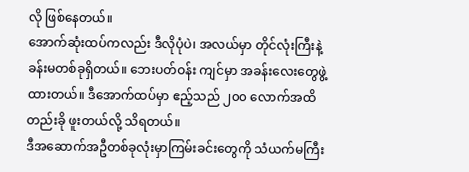လို ဖြစ်နေတယ်။
အောက်ဆုံးထပ်ကလည်း ဒီလိုပုံပဲ၊ အလယ်မှာ တိုင်လုံးကြီးနဲ့ ခန်းမတစ်ခုရှိတယ်။ ဘေးပတ်ဝန်း ကျင်မှာ အခန်းလေးတွေဖွဲ့ထားတယ်။ ဒီအောက်ထပ်မှာ ဧည့်သည် ၂၀၀ လောက်အထိ တည်းခို ဖူးတယ်လို့ သိရတယ်။
ဒီအဆောက်အဦတစ်ခုလုံးမှာကြမ်းခင်းတွေကို သံယက်မကြီး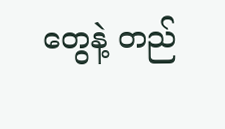တွေနဲ့ တည်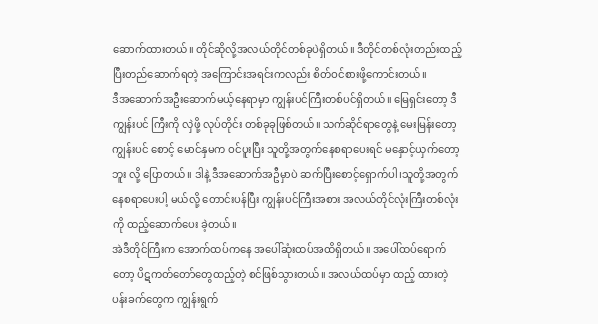ဆောက်ထားတယ်။ တိုင်ဆိုလို့အလယ်တိုင်တစ်ခုပဲရှိတယ်။ ဒီတိုင်တစ်လုံးတည်းထည့်ပြီးတည်ဆောက်ရတဲ့ အကြောင်းအရင်းကလည်း စိတ်ဝင်စားဖို့ကောင်းတယ်။
ဒီအဆောက်အဦးဆောက်မယ့်နေရာမှာ ကျွန်းပင်ကြီးတစ်ပင်ရှိတယ်။ မြေရှင်းတော့ ဒီကျွန်းပင် ကြီးကို လှဲဖို့ လုပ်တိုင်း တစ်ခုခုဖြစ်တယ်။ သက်ဆိုင်ရာတွေနဲ့ မေးမြန်းတော့ ကျွန်းပင် စောင့် မောင်နှမက ဝင်ပူးပြီး သူတို့အတွက်နေစရာပေးရင် မနှောင့်ယှက်တော့ဘူး လို့ ပြောတယ်။ ဒါနဲ့ ဒီအဆောက်အဦမှာပဲ ဆက်ပြီးစောင့်ရှောက်ပါ၊သူတို့အတွက်နေစရာပေးပါ့ မယ်လို့ တောင်းပန်ပြီး ကျွန်းပင်ကြီးအစား အလယ်တိုင်လုံးကြီးတစ်လုံးကို ထည့်ဆောက်ပေး ခဲ့တယ်။
အဲဒီတိုင်ကြီးက အောက်ထပ်ကနေ အပေါ်ဆုံးထပ်အထိရှိတယ်။ အပေါ်ထပ်ရောက် တော့ ပိဋကတ်တော်တွေထည့်တဲ့ စင်ဖြစ်သွားတယ်။ အလယ်ထပ်မှာ ထည့် ထားတဲ့ပန်းခက်တွေက ကျွန်းရွက်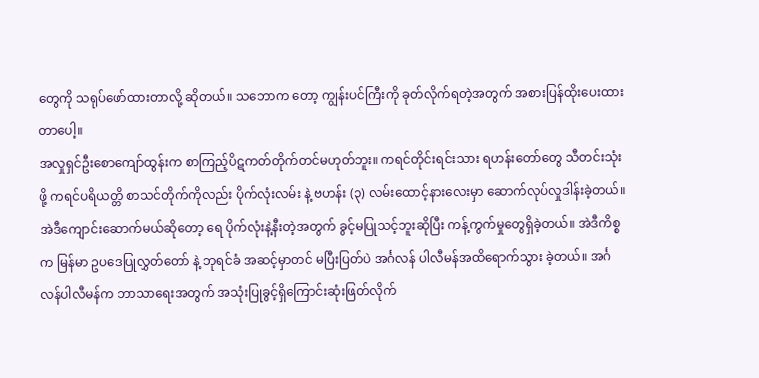တွေကို သရုပ်ဖော်ထားတာလို့ ဆိုတယ်။ သဘောက တော့ ကျွန်းပင်ကြီးကို ခုတ်လိုက်ရတဲ့အတွက် အစားပြန်ထိုးပေးထားတာပေါ့။
အလှုရှင်ဦးစောကျော်ထွန်းက စာကြည့်ပိဋကတ်တိုက်တင်မဟုတ်ဘူး။ ကရင်တိုင်းရင်းသား ရဟန်းတော်တွေ သီတင်းသုံးဖို့ ကရင်ပရိယတ္တိ စာသင်တိုက်ကိုလည်း ပိုက်လုံးလမ်း နဲ့ ဗဟန်း (၃) လမ်းထောင့်နားလေးမှာ ဆောက်လုပ်လှုဒါန်းခဲ့တယ်။ အဲဒီကျောင်းဆောက်မယ်ဆိုတော့ ရေ ပိုက်လုံးနဲ့နီးတဲ့အတွက် ခွင့်မပြုသင့်ဘူးဆိုပြီး ကန့်ကွက်မှုတွေရှိခဲ့တယ်။ အဲဒီကိစ္စက မြန်မာ ဥပဒေပြုလွှတ်တော် နဲ့ ဘုရင်ခံ အဆင့်မှာတင် မပြီးပြတ်ပဲ အင်္ဂလန် ပါလီမန်အထိရောက်သွား ခဲ့တယ်။ အင်္ဂလန်ပါလီမန်က ဘာသာရေးအတွက် အသုံးပြုခွင့်ရှိကြောင်းဆုံးဖြတ်လိုက်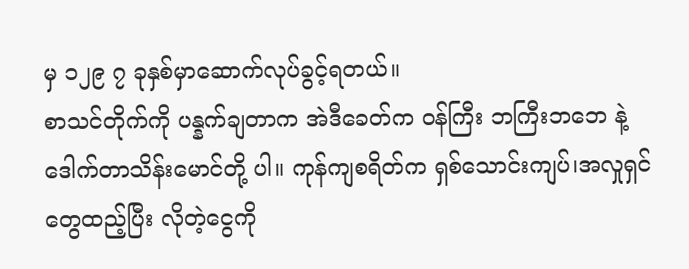မှ ၁၂၉ ၇ ခုနှစ်မှာဆောက်လုပ်ခွင့်ရတယ်။
စာသင်တိုက်ကို ပန္နက်ချတာက အဲဒီခေတ်က ဝန်ကြီး ဘကြီးဘဘေ နဲ့ ဒေါက်တာသိန်းမောင်တို့ ပါ။ ကုန်ကျစရိတ်က ရှစ်သောင်းကျပ်၊အလှုရှင်တွေထည့်ပြီး လိုတဲ့ငွေကို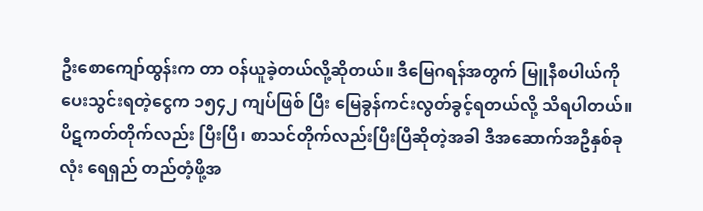ဦးစောကျော်ထွန်းက တာ ဝန်ယူခဲ့တယ်လို့ဆိုတယ်။ ဒီမြေဂရန်အတွက် မြူနီစပါယ်ကိုပေးသွင်းရတဲ့ငွေက ၁၅၄၂ ကျပ်ဖြစ် ပြီး မြေခွန်ကင်းလွတ်ခွင့်ရတယ်လို့ သိရပါတယ်။
ပိဋကတ်တိုက်လည်း ပြီးပြီ၊ စာသင်တိုက်လည်းပြီးပြီဆိုတဲ့အခါ ဒီအဆောက်အဦနှစ်ခုလုံး ရေရှည် တည်တံ့ဖို့အ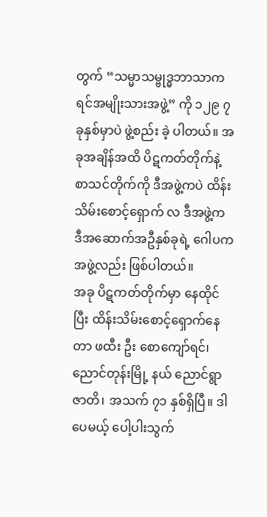တွက် “သမ္မာသမ္ဗုဒ္ဓဘာသာကရင်အမျိုးသားအဖွဲ့” ကို ၁၂၉ ၇ ခုနှစ်မှာပဲ ဖွဲ့စည်း ခဲ့ ပါတယ်။ အခုအချိန်အထိ ပိဋကတ်တိုက်နဲ့ စာသင်တိုက်ကို ဒီအဖွဲ့ကပဲ ထိန်းသိမ်းစောင့်ရှောက် လ ဒီအဖွဲ့က ဒီအဆောက်အဦနှစ်ခုရဲ့ ဂေါပကအဖွဲ့လည်း ဖြစ်ပါတယ်။
အခု ပိဋကတ်တိုက်မှာ နေထိုင်ပြီး ထိန်းသိမ်းစောင့်ရှောက်နေတာ ဖထီး ဦး စောကျော်ရင်၊ ညောင်တုန်းမြို့ နယ် ညောင်ရွာဇာတိ၊ အသက် ၇၁ နှစ်ရှိပြီ။ ဒါပေမယ့် ပေါ့ပါးသွက်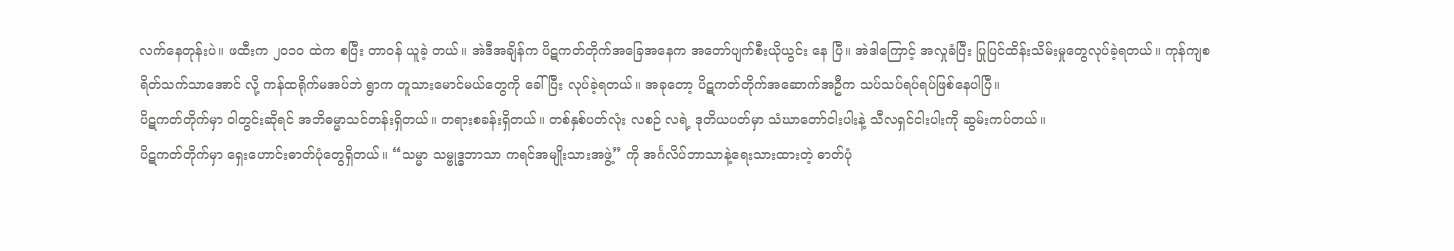လက်နေတုန်းပဲ။ ဖထီးက ၂၀၁၀ ထဲက စပြီး တာဝန် ယူခဲ့ တယ်။ အဲဒီအချိန်က ပိဋကတ်တိုက်အခြေအနေက အတော်ပျက်စီးယိုယွင်း နေ ပြီ။ အဲဒါကြောင့် အလှုခံပြီး ပြုပြင်ထိန်းသိမ်းမှုတွေလုပ်ခဲ့ရတယ်။ ကုန်ကျစရိတ်သက်သာအောင် လို့ ကန်ထရိုက်မအပ်ဘဲ ရွာက တူသားမောင်မယ်တွေကို ခေါ်ပြီး လုပ်ခဲ့ရတယ်။ အခုတော့ ပိဋကတ်တိုက်အဆောက်အဦက သပ်သပ်ရပ်ရပ်ဖြစ်နေပါပြီ။
ပိဋကတ်တိုက်မှာ ဝါတွင်းဆိုရင် အဘိဓမ္မာသင်တန်းရှိတယ်။ တရားစခန်းရှိတယ်။ တစ်နှစ်ပတ်လုံး လစဉ် လရဲ့ ဒုတိယပတ်မှာ သံဃာတော်ငါးပါးနဲ့ သီလရှင်ငါးပါးကို ဆွမ်းကပ်တယ်။
ပိဋကတ်တိုက်မှာ ရှေးဟောင်းဓာတ်ပုံတွေရှိတယ်။ “သမ္မာ သမ္ဗုဒ္ဓဘာသာ ကရင်အမျိုးသားအဖွဲ့” ကို အင်္ဂလိပ်ဘာသာနဲ့ရေးသားထားတဲ့ ဓာတ်ပုံ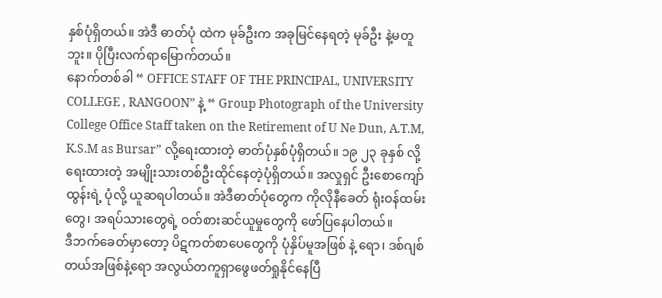နှစ်ပုံရှိတယ်။ အဲဒီ ဓာတ်ပုံ ထဲက မုခ်ဦးက အခုမြင်နေရတဲ့ မုခ်ဦး နဲ့မတူဘူး။ ပိုပြီးလက်ရာမြောက်တယ်။
နောက်တစ်ခါ “ OFFICE STAFF OF THE PRINCIPAL, UNIVERSITY COLLEGE , RANGOON” နဲ့ “ Group Photograph of the University College Office Staff taken on the Retirement of U Ne Dun, A.T.M, K.S.M as Bursar” လို့ရေးထားတဲ့ ဓာတ်ပုံနှစ်ပုံရှိတယ်။ ၁၉ ၂၃ ခုနှစ် လို့ရေးထားတဲ့ အမျိုးသားတစ်ဦးထိုင်နေတဲ့ပုံရှိတယ်။ အလှုရှင် ဦးစောကျော်ထွန်းရဲ့ ပုံလို့ ယူဆရပါတယ်။ အဲဒီဓာတ်ပုံတွေက ကိုလိုနီခေတ် ရုံးဝန်ထမ်းတွေ၊ အရပ်သားတွေရဲ့ ဝတ်စားဆင်ယူမှုတွေကို ဖော်ပြနေပါတယ်။
ဒီဘက်ခေတ်မှာတော့ ပိဋကတ်စာပေတွေကို ပုံနှိပ်မူအဖြစ် နဲ့ ရော၊ ဒစ်ဂျစ်တယ်အဖြစ်နဲ့ရော အလွယ်တကူရှာဖွေဖတ်ရှုနိုင်နေပြီ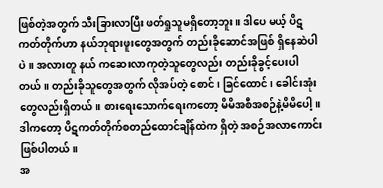ဖြစ်တဲ့အတွက် သီးခြားလာပြီး ဖတ်ရှုသူမရှိတော့ဘူး။ ဒါပေ မယ့် ပိဋကတ်တိုက်ဟာ နယ်ဘုရားဖူးတွေအတွက် တည်းခိုဆောင်အဖြစ် ရှိနေဆဲပါပဲ။ အလားတူ နယ် ကဆေးလာကုတဲ့သူတွေလည်း တည်းခိုခွင့်ပေးပါတယ်။ တည်းခိုသူတွေအတွက် လိုအပ်တဲ့ စောင် ၊ ခြင်ထောင်၊ ခေါင်းအုံးတွေလည်းရှိတယ်။ စားရေးသောက်ရေးကတော့ မိမိအစီအစဉ်နဲ့မိမိပေါ့။ ဒါကတော့ ပိဋကတ်တိုက်စတည်ထောင်ချိန်ထဲက ရှိတဲ့ အစဉ်အလာကောင်းဖြစ်ပါတယ်။
အ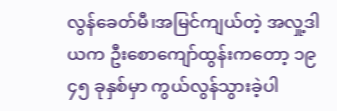လွန်ခေတ်မီ၊အမြင်ကျယ်တဲ့ အလှု့ဒါယက ဦးစောကျော်ထွန်းကတော့ ၁၉ ၄၅ ခုနှစ်မှာ ကွယ်လွန်သွားခဲ့ပါ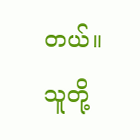တယ်။ သူတို့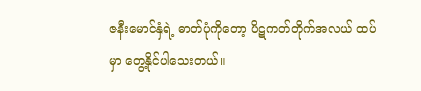ဇနီးမောင်နှံရဲ့ ဓာတ်ပုံကိုတော့ ပိဋကတ်တိုက်အလယ် ထပ်မှာ တွေ့နိုင်ပါသေးတယ်။